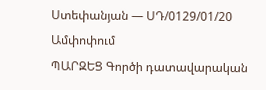Ստեփանյան — ՍԴ/0129/01/20
Ամփոփում
ՊԱՐԶԵՑ Գործի դատավարական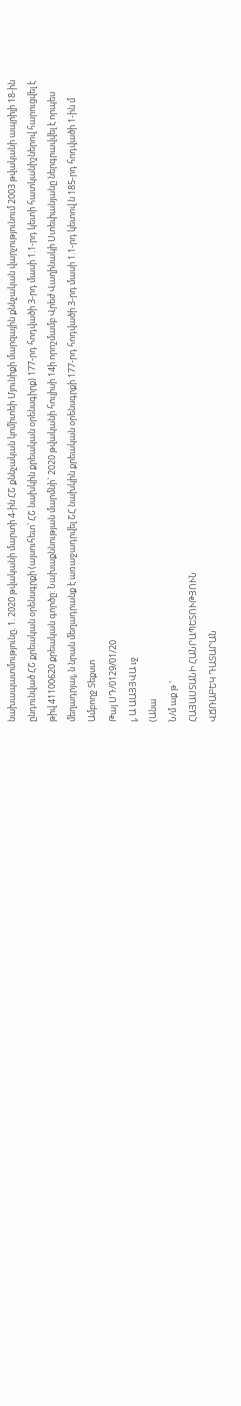նախապատմությունը. 1. 2020 թվականի մարտի 4-ին ՀՇ քննչական կոմիտեի Մյունիքի մարզային քննչական վարչությունում 2003 թվականի ապրիլի 18-ին ընդունված ՀՇ քրեական օրենսգրքի (այսուհետ՝ ՀՇ նախկին քրեական օրենսգիրք) 177-րդ հոդվածի 3-րդ մասի 1.1-րդ կետի հատկանիշներով հարուցվել է թիվ 41100620 քրեական գործը: Նախաքննության մարմնի` 2020 թվականի հուլիսի 14ի որոշմամբ Վրեժ Վաղինակի Ստեփանյանը ներգրավվել է որպես մեղադրյալ, ն նրան մեղադրանք է առաջադրվել ՇՀ նախկին քրեական օրենսգրքի 177-րդ հոդվածի 3-րդ մասի 1.1-րդ կետով ն 185-րդ հոդվածի 1-ին մ
Ամբողջ Տեքստ
Թայ ՍԴ/0129/01/20
լ, Ա ԱԱՅՅՎԱ ւջ
(Անա
Ն/մ աք թ '
ՀԱՅԱՍՏԱՆԻ ՀԱՆՐԱՊԵՏՈՒԹՅՈՒՆ
ՎՃՌԱԲԵԿ ԴԱՏԱՐԱՆ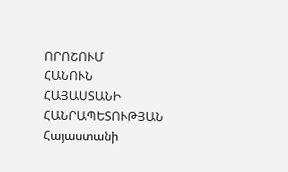ՈՐՈՇՈՒՄ
ՀԱՆՈՒՆ ՀԱՅԱՍՏԱՆԻ ՀԱՆՐԱՊԵՏՈՒԹՅԱՆ
Հայաստանի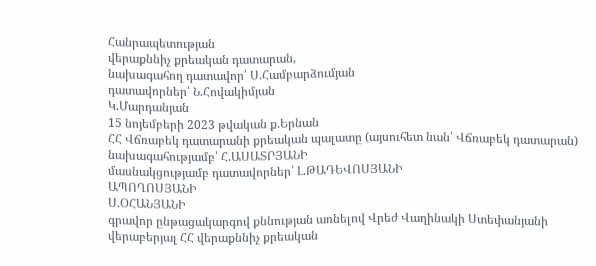Հանրապետության
վերաքննիչ քրեական դատարան,
նախագահող դատավոր՝ Ս.Համբարձումյան
դատավորներ՝ Ն.Հովակիմյան
Կ.Մարդանյան
15 նոյեմբերի 2023 թվական ք.Երնան
ՀՀ Վճռաբեկ դատարանի քրեական պալատը (այսուհետ նան՝ Վճռաբեկ դատարան) նախագահությամբ՝ Հ.ԱՍԱՏՐՅԱՆԻ
մասնակցությամբ դատավորներ՝ Լ.ԹԱԴԵՎՈՍՅԱՆԻ
ԱՊՈՂՈՍՅԱՆԻ
Ս.ՕՀԱՆՅԱՆԻ
գրավոր ընթացակարգով քննության առնելով Վրեժ Վաղինակի Ստեփանյանի վերաբերյալ ՀՀ վերաքննիչ քրեական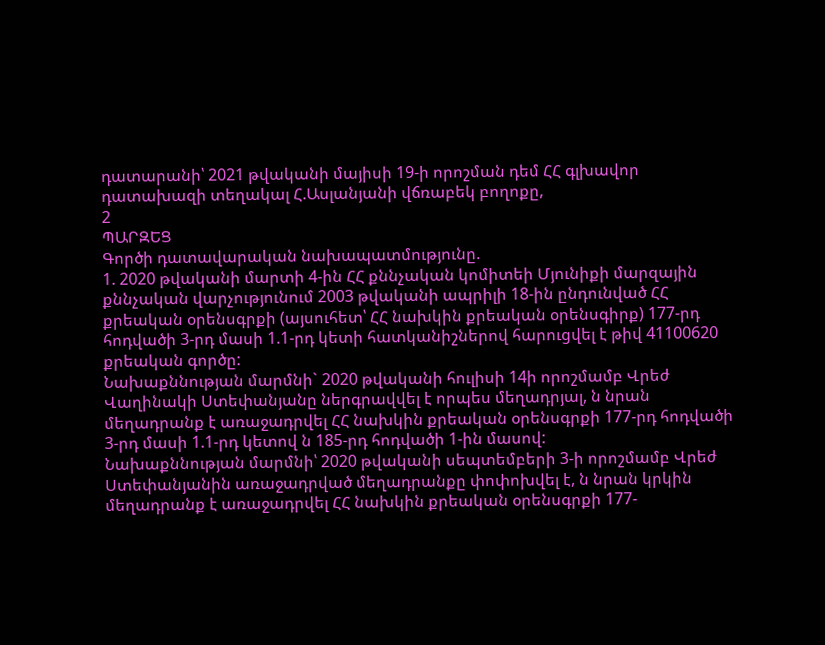դատարանի՝ 2021 թվականի մայիսի 19-ի որոշման դեմ ՀՀ գլխավոր դատախազի տեղակալ Հ.Ասլանյանի վճռաբեկ բողոքը,
2
ՊԱՐԶԵՑ
Գործի դատավարական նախապատմությունը.
1. 2020 թվականի մարտի 4-ին ՀՀ քննչական կոմիտեի Մյունիքի մարզային քննչական վարչությունում 2003 թվականի ապրիլի 18-ին ընդունված ՀՀ քրեական օրենսգրքի (այսուհետ՝ ՀՀ նախկին քրեական օրենսգիրք) 177-րդ հոդվածի 3-րդ մասի 1.1-րդ կետի հատկանիշներով հարուցվել է թիվ 41100620 քրեական գործը:
Նախաքննության մարմնի` 2020 թվականի հուլիսի 14ի որոշմամբ Վրեժ Վաղինակի Ստեփանյանը ներգրավվել է որպես մեղադրյալ, ն նրան մեղադրանք է առաջադրվել ՀՀ նախկին քրեական օրենսգրքի 177-րդ հոդվածի 3-րդ մասի 1.1-րդ կետով ն 185-րդ հոդվածի 1-ին մասով:
Նախաքննության մարմնի՝ 2020 թվականի սեպտեմբերի 3-ի որոշմամբ Վրեժ Ստեփանյանին առաջադրված մեղադրանքը փոփոխվել է, ն նրան կրկին մեղադրանք է առաջադրվել ՀՀ նախկին քրեական օրենսգրքի 177-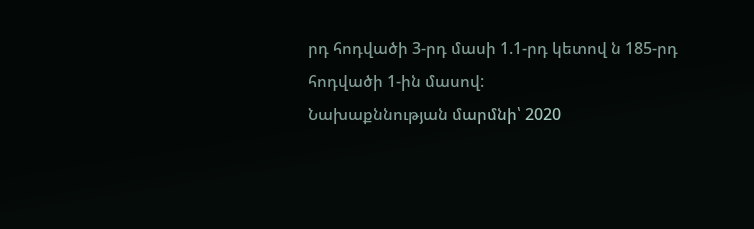րդ հոդվածի 3-րդ մասի 1.1-րդ կետով ն 185-րդ հոդվածի 1-ին մասով:
Նախաքննության մարմնի՝ 2020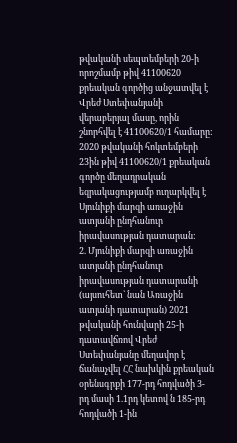թվականի սեպտեմբերի 20-ի որոշմամբ թիվ 41100620 քրեական գործից անջատվել է Վրեժ Ստեփանյանի վերաբերյալ մասը, որին շնորհվել է 41100620/1 համարը:
2020 թվականի հոկտեմբերի 23ին թիվ 41100620/1 քրեական գործը մեղադրական եզրակացությամբ ուղարկվել է Սյունիքի մարզի առաջին ատյանի ընդհանուր իրավասության դատարան:
2. Մյունիքի մարզի առաջին ատյանի ընդհանուր իրավասության դատարանի (այսուհետ` նան Առաջին ատյանի դատարան) 2021 թվականի հունվարի 25-ի դատավճռով Վրեժ Ստեփանյանը մեղավոր է ճանաչվել ՀՀ նախկին քրեական օրենսգրքի 177-րդ հոդվածի 3-րդ մասի 1.1րդ կետով ն 185-րդ հոդվածի 1-ին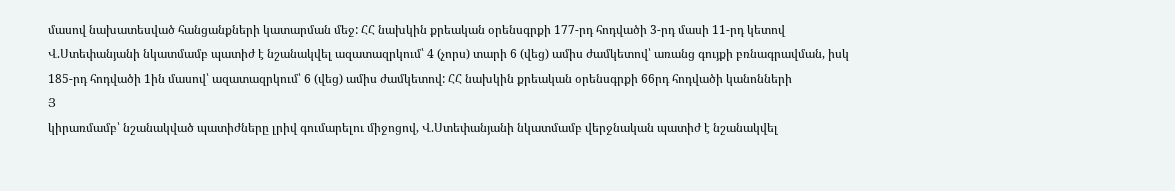մասով նախատեսված հանցանքների կատարման մեջ: ՀՀ նախկին քրեական օրենսգրքի 177-րդ հոդվածի 3-րդ մասի 11-րդ կետով Վ.Ստեփանյանի նկատմամբ պատիժ է նշանակվել ազատազրկում՝ 4 (չորս) տարի 6 (վեց) ամիս ժամկետով՝ առանց գույքի բռնագրավման, իսկ 185-րդ հոդվածի 1ին մասով՝ ազատազրկում՝ 6 (վեց) ամիս ժամկետով: ՀՀ նախկին քրեական օրենսգրքի 66րդ հոդվածի կանոնների
Յ
կիրառմամբ՝ նշանակված պատիժները լրիվ գումարելու միջոցով, Վ.Ստեփանյանի նկատմամբ վերջնական պատիժ է նշանակվել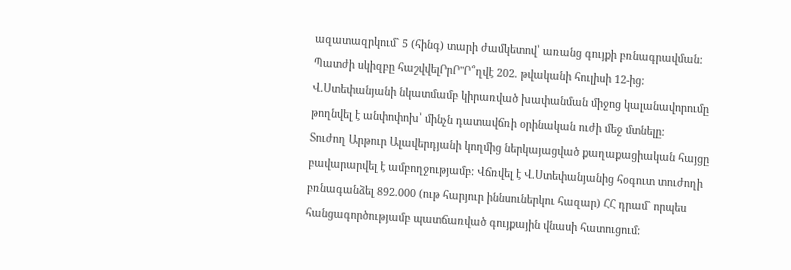ազատազրկում` 5 (հինգ) տարի ժամկետով՝ առանց գույքի բռնագրավման:
Պատժի սկիզբը հաշվվելՐրՐ"Ր՞ղվէ 202. թվականի հուլիսի 12-ից: Վ.Ստեփանյանի նկատմամբ կիրառված խափանման միջոց կալանավորումը թողնվել է անփոփոխ՝ մինչն դատավճռի օրինական ուժի մեջ մտնելը:
Տուժող Արթուր Ալավերդյանի կողմից ներկայացված քաղաքացիական հայցը բավարարվել է ամբողջությամբ: Վճռվել է Վ.Ստեփանյանից հօգուտ տուժողի բռնագանձել 892.000 (ութ հարյուր իննսուներկու հազար) ՀՀ դրամ` որպես հանցագործությամբ պատճառված գույքային վնասի հատուցում: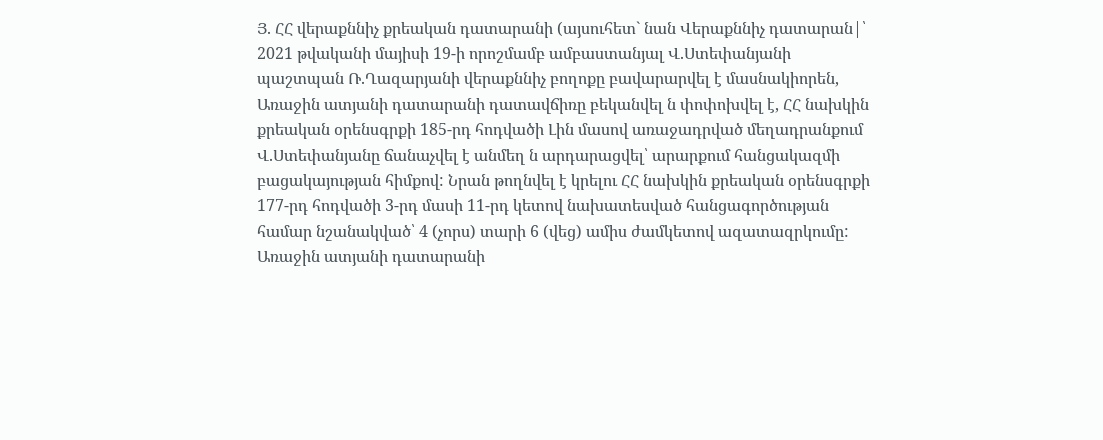Յ. ՀՀ վերաքննիչ քրեական դատարանի (այսուհետ` նան Վերաքննիչ դատարան|՝ 2021 թվականի մայիսի 19-ի որոշմամբ ամբաստանյալ Վ.Ստեփանյանի պաշտպան Ռ.Ղազարյանի վերաքննիչ բողոքը բավարարվել է մասնակիորեն, Առաջին ատյանի դատարանի դատավճիռը բեկանվել ն փոփոխվել է, ՀՀ նախկին քրեական օրենսգրքի 185-րդ հոդվածի Լին մասով առաջադրված մեղադրանքում Վ.Ստեփանյանը ճանաչվել է անմեղ ն արդարացվել՝ արարքում հանցակազմի բացակայության հիմքով: Նրան թողնվել է կրելու ՀՀ նախկին քրեական օրենսգրքի 177-րդ հոդվածի 3-րդ մասի 11-րդ կետով նախատեսված հանցագործության համար նշանակված՝ 4 (չորս) տարի 6 (վեց) ամիս ժամկետով ազատազրկումը: Առաջին ատյանի դատարանի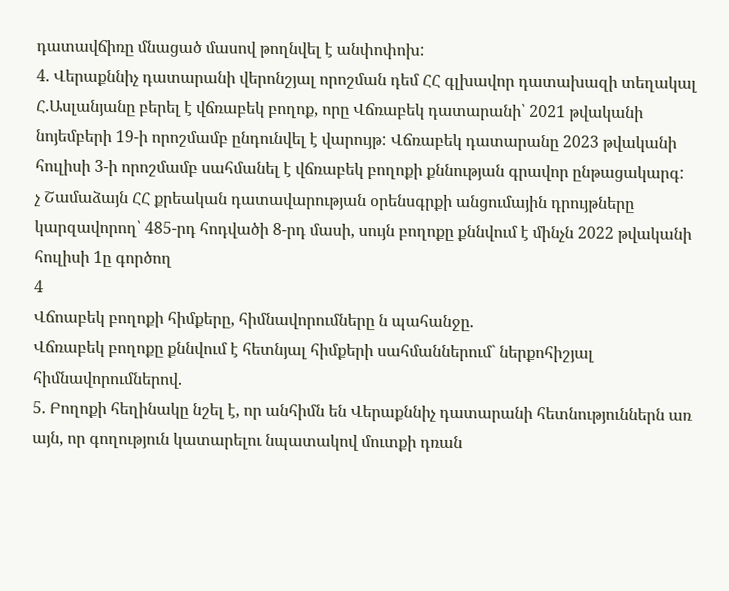դատավճիռը մնացած մասով թողնվել է անփոփոխ:
4. Վերաքննիչ դատարանի վերոնշյալ որոշման դեմ ՀՀ գլխավոր դատախազի տեղակալ Հ.Ասլանյանը բերել է վճռաբեկ բողոք, որը Վճռաբեկ դատարանի՝ 2021 թվականի նոյեմբերի 19-ի որոշմամբ ընդունվել է վարույթ: Վճռաբեկ դատարանը 2023 թվականի հուլիսի 3-ի որոշմամբ սահմանել է վճռաբեկ բողոքի քննության գրավոր ընթացակարգ:
չ Շամաձայն ՀՀ քրեական դատավարության օրենսգրքի անցումային դրույթները կարզավորող՝ 485-րդ հոդվածի 8-րդ մասի, սույն բողոքը քննվում է մինչն 2022 թվականի հուլիսի 1ը գործող
4
Վճոաբեկ բողոքի հիմքերը, հիմնավորումները ն պահանջը.
Վճռաբեկ բողոքը քննվում է հետնյալ հիմքերի սահմաններում` ներքոհիշյալ հիմնավորումներով.
5. Բողոքի հեղինակը նշել է, որ անհիմն են Վերաքննիչ դատարանի հետնություններն առ այն, որ գողություն կատարելու նպատակով մուտքի դռան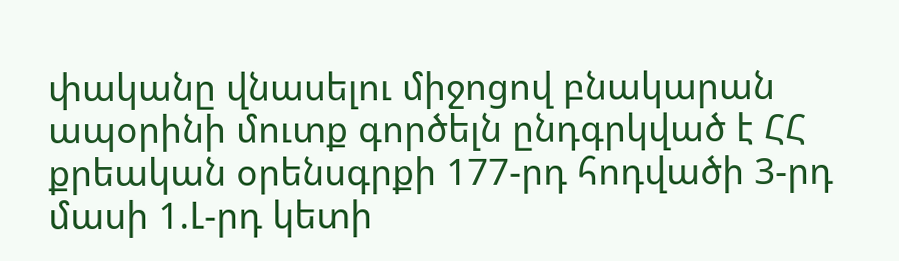փականը վնասելու միջոցով բնակարան ապօրինի մուտք գործելն ընդգրկված է ՀՀ քրեական օրենսգրքի 177-րդ հոդվածի 3-րդ մասի 1.Լ-րդ կետի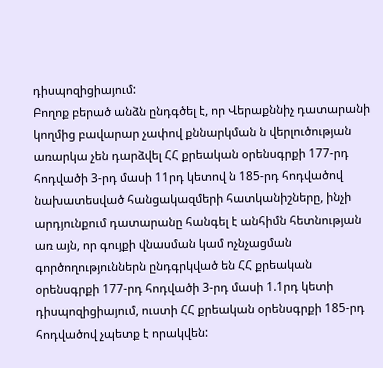դիսպոզիցիայում:
Բողոք բերած անձն ընդգծել է, որ Վերաքննիչ դատարանի կողմից բավարար չափով քննարկման ն վերլուծության առարկա չեն դարձվել ՀՀ քրեական օրենսգրքի 177-րդ հոդվածի 3-րդ մասի 11րդ կետով ն 185-րդ հոդվածով նախատեսված հանցակազմերի հատկանիշները, ինչի արդյունքում դատարանը հանգել է անհիմն հետնության առ այն, որ գույքի վնասման կամ ոչնչացման գործողություններն ընդգրկված են ՀՀ քրեական օրենսգրքի 177-րդ հոդվածի 3-րդ մասի 1.1րդ կետի դիսպոզիցիայում, ուստի ՀՀ քրեական օրենսգրքի 185-րդ հոդվածով չպետք է որակվեն: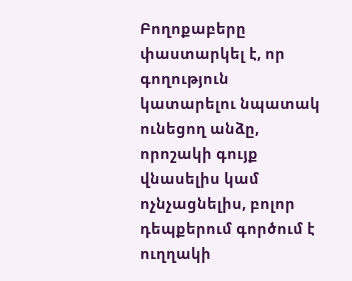Բողոքաբերը փաստարկել է, որ գողություն կատարելու նպատակ ունեցող անձը, որոշակի գույք վնասելիս կամ ոչնչացնելիս, բոլոր դեպքերում գործում է ուղղակի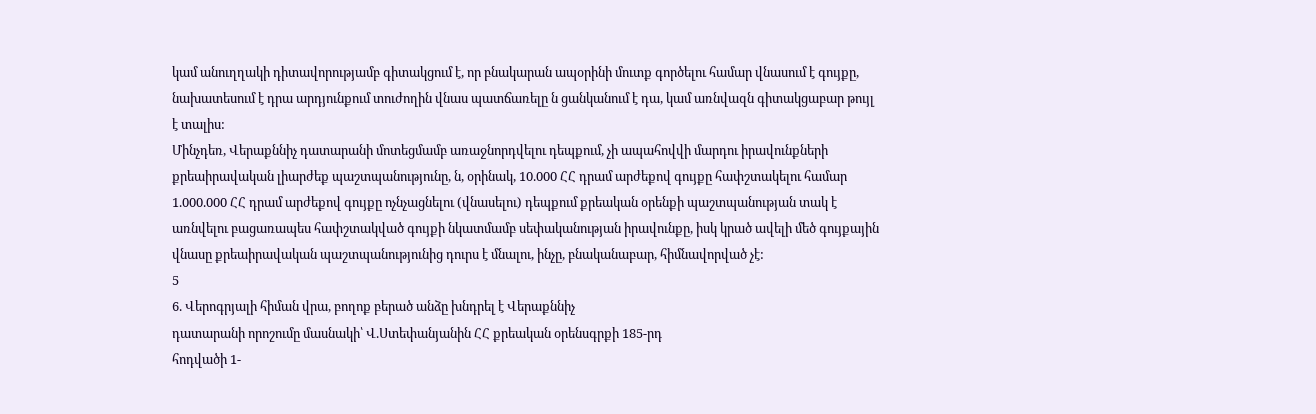կամ անուղղակի դիտավորությամբ գիտակցում է, որ բնակարան ապօրինի մուտք գործելու համար վնասում է գույքը, նախատեսում է դրա արդյունքում տուժողին վնաս պատճառելը ն ցանկանում է դա, կամ առնվազն գիտակցաբար թույլ է տալիս:
Մինչդեռ, Վերաքննիչ դատարանի մոտեցմամբ առաջնորդվելու դեպքում, չի ապահովվի մարդու իրավունքների քրեաիրավական լիարժեք պաշտպանությունը, ն, օրինակ, 10.000 ՀՀ դրամ արժեքով գույքը հափշտակելու համար 1.000.000 ՀՀ դրամ արժեքով գույքը ոչնչացնելու (վնասելու) դեպքում քրեական օրենքի պաշտպանության տակ է առնվելու բացառապես հափշտակված գույքի նկատմամբ սեփականության իրավունքը, իսկ կրած ավելի մեծ գույքային վնասը քրեաիրավական պաշտպանությունից դուրս է մնալու, ինչը, բնականաբար, հիմնավորված չէ:
5
6. Վերոգրյալի հիման վրա, բողոք բերած անձը խնդրել է Վերաքննիչ
դատարանի որոշումը մասնակի՝ Վ.Ստեփանյանին ՀՀ քրեական օրենսգրքի 185-րդ
հոդվածի 1-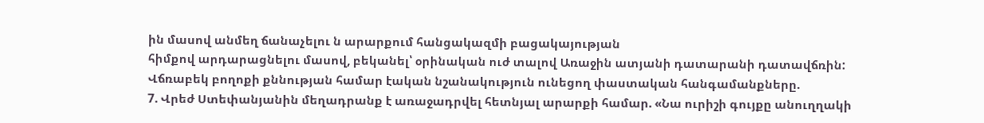ին մասով անմեղ ճանաչելու ն արարքում հանցակազմի բացակայության
հիմքով արդարացնելու մասով, բեկանել՝ օրինական ուժ տալով Առաջին ատյանի դատարանի դատավճռին:
Վճռաբեկ բողոքի քննության համար էական նշանակություն ունեցող փաստական հանգամանքները.
7. Վրեժ Ստեփանյանին մեղադրանք է առաջադրվել հետնյալ արարքի համար. «Նա ուրիշի գույքը անուղղակի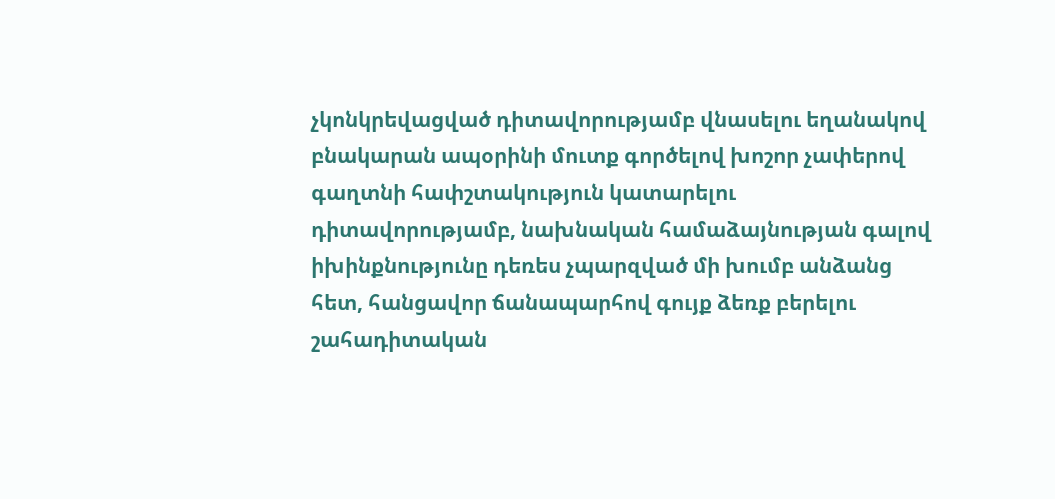չկոնկրեվացված դիտավորությամբ վնասելու եղանակով բնակարան ապօրինի մուտք գործելով խոշոր չափերով գաղտնի հափշտակություն կատարելու դիտավորությամբ, նախնական համաձայնության գալով իխինքնությունը դեռես չպարզված մի խումբ անձանց հետ, հանցավոր ճանապարհով գույք ձեռք բերելու շահադիտական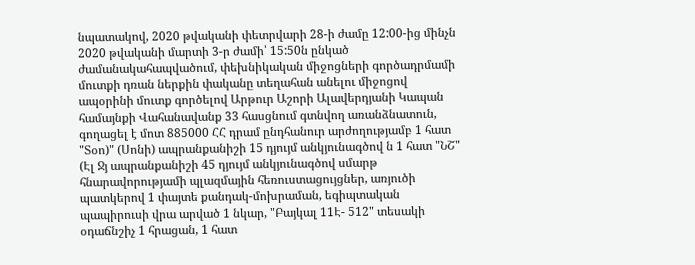նպատակով, 2020 թվականի փետրվարի 28-ի ժամը 12:00-ից մինչն 2020 թվականի մարտի 3-ր ժամի՝ 15:50ն ընկած ժամանակահապվածում, փեխնիկական միջոցների գործադրմամի մուտքի դռան ներքին փականը տեղահան անելու միջոցով ապօրինի մուտք գործելով Արթուր Աշորի Ալավերդյանի Կապան համայնքի Վահանավանք 33 հասցնում գտնվող առանձնատուն, գողացել է մոտ 885000 ՀՀ դրամ ընդհանուր արժողությամբ 1 հատ "Տօո)" (Սոնի) ապրանքանիշի 15 դյույմ անկյունագծով ն 1 հատ "ՆՇ" (Էլ Ջյ ապրանքանիշի 45 դյույմ անկյունագծով սմարթ հնարավորությամի պլազմային հեռուստացույցներ, առյուծի պատկերով 1 փայտե քանդակ-մոխրաման, եգիպտական պապիրուսի վրա արված 1 նկար, "Բայկալ 11Է- 512" տեսակի օդաճնշիչ 1 հրացան, 1 հատ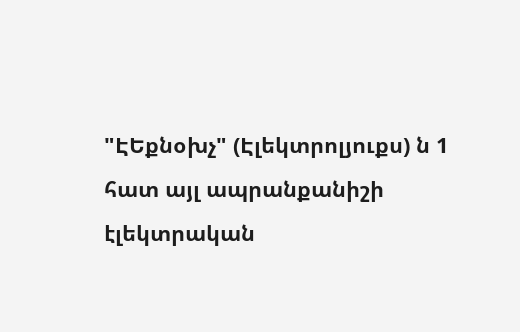"ԷԵքնօխչ" (Էլեկտրոլյուքս) ն 1 հատ այլ ապրանքանիշի էլեկտրական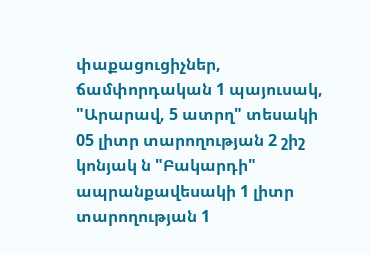փաքացուցիչներ, ճամփորդական 1 պայուսակ, "Արարավ, 5 ատրղ" տեսակի 05 լիտր տարողության 2 շիշ կոնյակ ն "Բակարդի" ապրանքավեսակի 1 լիտր տարողության 1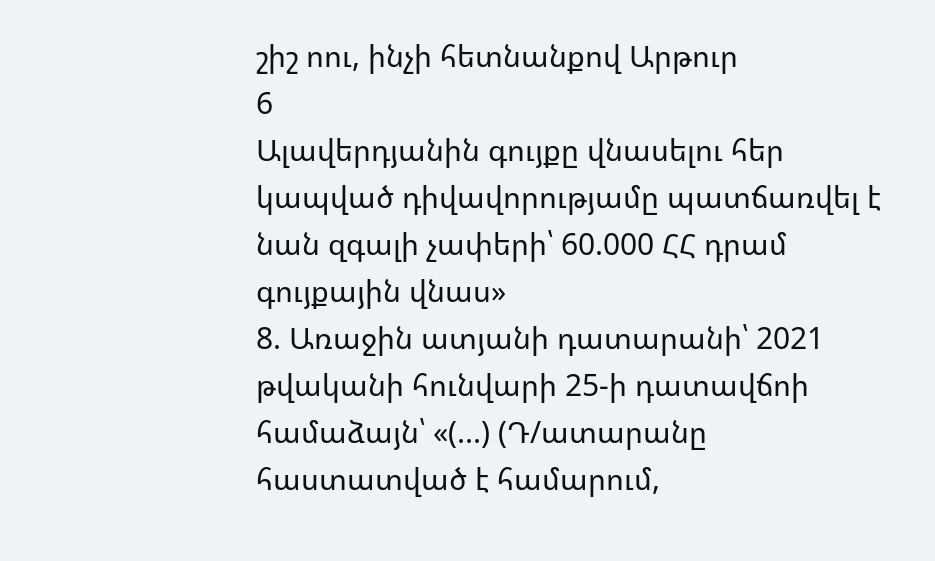շիշ ոու, ինչի հետնանքով Արթուր
6
Ալավերդյանին գույքը վնասելու հեր կապված դիվավորությամը պատճառվել է նան զգալի չափերի՝ 60.000 ՀՀ դրամ գույքային վնաս»
8. Առաջին ատյանի դատարանի՝ 2021 թվականի հունվարի 25-ի դատավճոի համաձայն՝ «(...) (Դ/ատարանը հաստատված է համարում,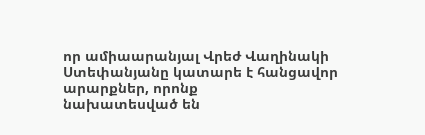որ ամիաարանյալ Վրեժ Վաղինակի Ստեփանյանը կատարե է հանցավոր արարքներ, որոնք
նախատեսված են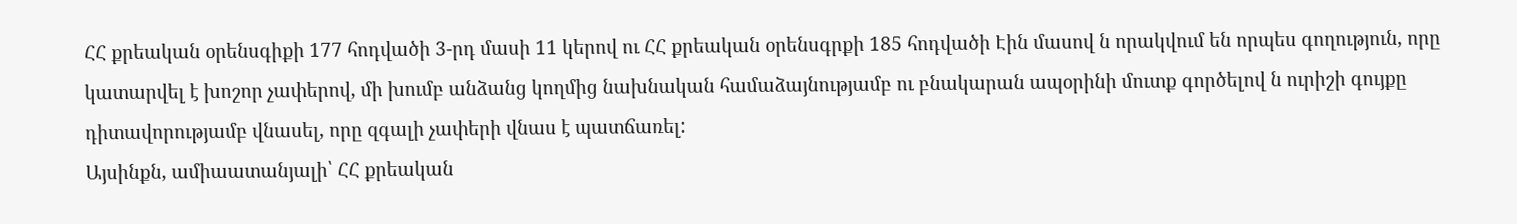ՀՀ քրեական օրենսգիքի 177 հոդվածի 3-րդ մասի 11 կերով ու ՀՀ քրեական օրենսգրքի 185 հոդվածի Էին մասով ն որակվում են որպես գողություն, որը կատարվել է խոշոր չափերով, մի խումբ անձանց կողմից նախնական համաձայնությամբ ու բնակարան ապօրինի մուտք գործելով ն ուրիշի գույքը դիտավորությամբ վնասել, որը զգալի չափերի վնաս է պատճառել:
Այսինքն, ամիաատանյալի՝ ՀՀ քրեական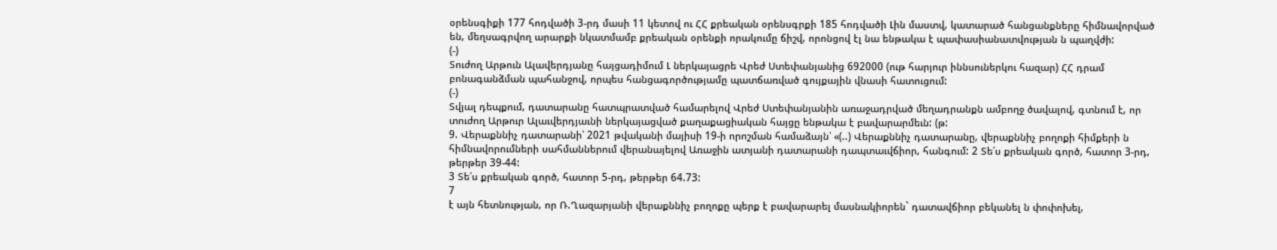օրենսգիքի 177 հոդվածի 3-րդ մասի 11 կետով ու ՀՀ քրեական օրենսգրքի 185 հոդվածի Լին մաստվ, կատարած հանցանքները հիմնավորված են, մեղսագրվող արարքի նկատմամբ քրեական օրենքի որակումը ճիշվ, որոնցով էլ նա ենթակա է պափասիանատվության ն պաղվժի:
(-)
Տուժող Արթուն Ալավերդյանը հայցադիմում Լ ներկայացրե Վրեժ Ստեփանյանից 692000 (ութ հարյուր իննսուներկու հազար) ՀՀ դրամ բոնագանձման պահանջով, որպես հանցագործությամը պատճառված գույքային վնասի հատուցում:
(-)
Տվյալ դեպքում, դատարանը հատպրատված համարելով Վրեժ Ստեփանյանին առաջադրված մեղադրանքն ամբողջ ծավալով, գտնում է, որ տուժող Արթուր Ալաւվերդյաւնի ներկայացված քաղաքացիական հայցը ենթակա է բավարարմեւն: (թ:
9. Վերաքննիչ դատարանի՝ 2021 թվականի մայիսի 19-ի որոշման համաձայն՝ «(..) Վերաքննիչ դատարանը, վերաքննիչ բողոքի հիմքերի ն հիմնավորումների սահմաններում վերանայելով Առաջին ատյանի դատարանի դապտաւվճիոր, հանգում: 2 Տե՛ս քրեական գործ, հատոր 3-րդ, թերթեր 39-44:
3 Տե՛ս քրեական գործ, հատոր 5-րդ, թերթեր 64.73:
7
է այն հետնության, որ Ռ.Ղազարյանի վերաքննիչ բողոքը պերք է բավարարել մասնակիորեն` դատավճիոր բեկանել ն փոփոխել,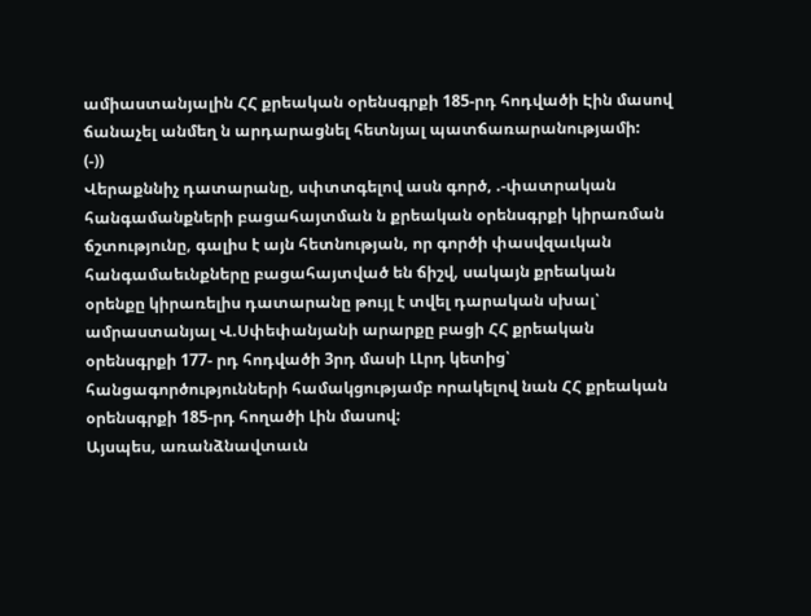ամիաստանյալին ՀՀ քրեական օրենսգրքի 185-րդ հոդվածի Էին մասով ճանաչել անմեղ ն արդարացնել հետնյալ պատճառարանությամի:
(-))
Վերաքննիչ դատարանը, սփտտգելով ասն գործ, .-փատրական
հանգամանքների բացահայտման ն քրեական օրենսգրքի կիրառման ճշտությունը, գալիս է այն հետնության, որ գործի փասվզաւկան հանգամաեւնքները բացահայտված են ճիշվ, սակայն քրեական օրենքը կիրառելիս դատարանը թույլ է տվել դարական սխալ՝ ամրաստանյալ Վ.Սփեփանյանի արարքը բացի ՀՀ քրեական օրենսգրքի 177- րդ հոդվածի 3րդ մասի ԼԼրդ կետից՝ հանցագործությունների համակցությամբ որակելով նան ՀՀ քրեական օրենսգրքի 185-րդ հողածի Լին մասով:
Այսպես, առանձնավտաւն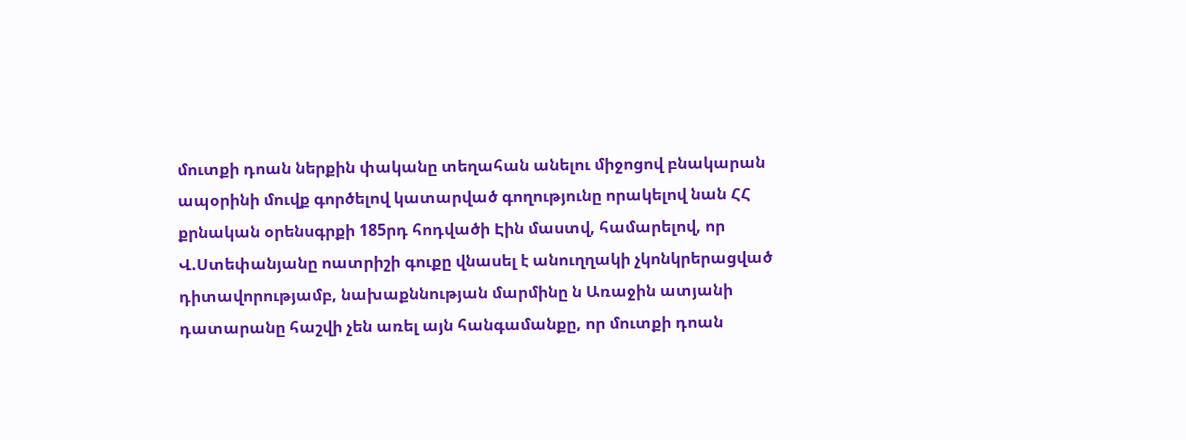մուտքի դոան ներքին փականը տեղահան անելու միջոցով բնակարան ապօրինի մուվք գործելով կատարված գողությունը որակելով նան ՀՀ քրնական օրենսգրքի 185րդ հոդվածի Էին մաստվ, համարելով, որ Վ.Ստեփանյանը ոատրիշի գուքը վնասել է անուղղակի չկոնկրերացված դիտավորությամբ, նախաքննության մարմինը ն Առաջին ատյանի դատարանը հաշվի չեն առել այն հանգամանքը, որ մուտքի դոան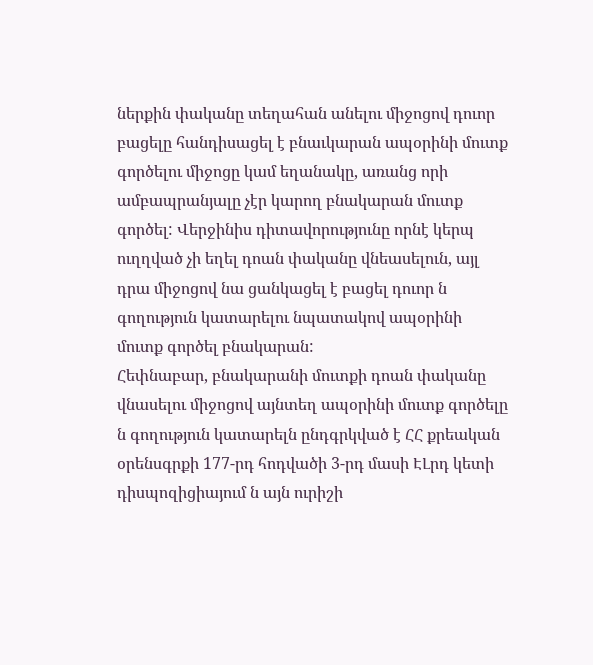ներքին փականը տեղահան անելու միջոցով դուոր բացելը հանդիսացել է բնաւկարան ապօրինի մուտք գործելու միջոցը կամ եղանակը, առանց որի ամբապրանյալը չէր կարող բնակարան մուտք գործել: Վերջինիս դիտավորությունը որնէ կերպ ուղղված չի եղել դոան փականը վնեասելուն, այլ դրա միջոցով նա ցանկացել է բացել դուոր ն գողություն կատարելու նպատակով ապօրինի մուտք գործել բնակարան:
Հեփնաբար, բնակարանի մուտքի դոան փականը վնասելու միջոցով այնտեղ ապօրինի մուտք գործելը ն գողություն կատարելն ընդգրկված է ՀՀ քրեական օրենսգրքի 177-րդ հոդվածի 3-րդ մասի ԷԼրդ կետի դիսպոզիցիայում ն այն ուրիշի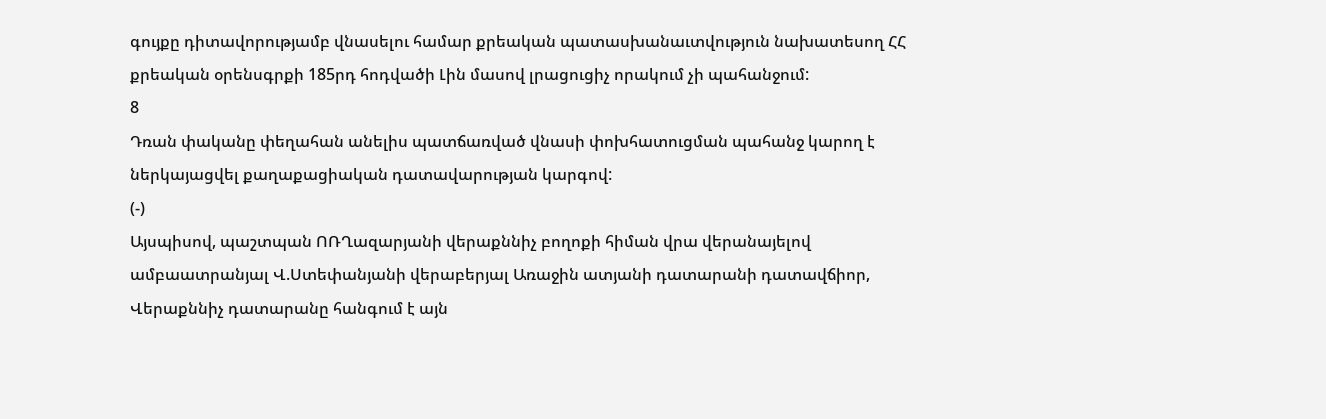գույքը դիտավորությամբ վնասելու համար քրեական պատասխանաւտվություն նախատեսող ՀՀ քրեական օրենսգրքի 185րդ հոդվածի Լին մասով լրացուցիչ որակում չի պահանջում:
8
Դռան փականը փեղահան անելիս պատճառված վնասի փոխհատուցման պահանջ կարող է ներկայացվել քաղաքացիական դատավարության կարգով:
(-)
Այսպիսով, պաշտպան ՈՌՂազարյանի վերաքննիչ բողոքի հիման վրա վերանայելով ամբաատրանյալ Վ.Ստեփանյանի վերաբերյալ Առաջին ատյանի դատարանի դատավճիոր, Վերաքննիչ դատարանը հանգում է այն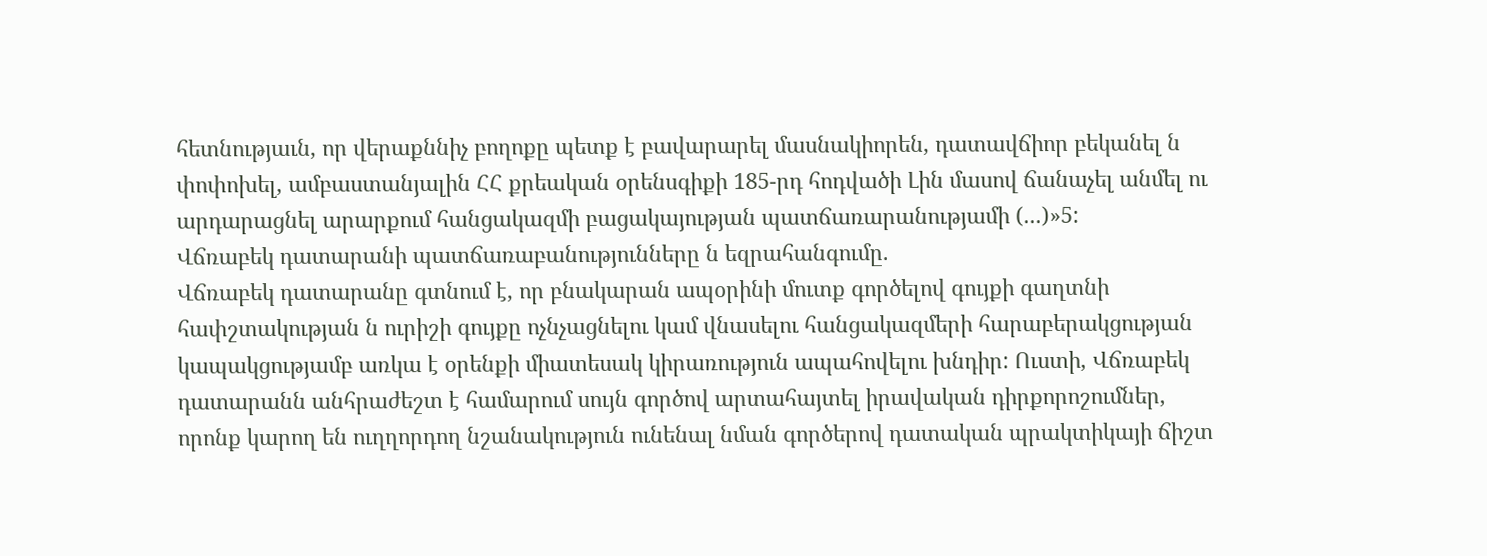հետնությաւն, որ վերաքննիչ բողոքը պետք է բավարարել մասնակիորեն, դատավճիոր բեկանել ն փոփոխել, ամբաստանյալին ՀՀ քրեական օրենսգիքի 185-րդ հոդվածի Լին մասով ճանաչել անմել ու արդարացնել արարքում հանցակազմի բացակայության պատճառարանությամի (...)»5:
Վճռաբեկ դատարանի պատճառաբանությունները ն եզրահանգումը.
Վճռաբեկ դատարանը գտնում է, որ բնակարան ապօրինի մուտք գործելով գույքի գաղտնի հափշտակության ն ուրիշի գույքը ոչնչացնելու կամ վնասելու հանցակազմերի հարաբերակցության կապակցությամբ առկա է օրենքի միատեսակ կիրառություն ապահովելու խնդիր: Ուստի, Վճռաբեկ դատարանն անհրաժեշտ է համարում սույն գործով արտահայտել իրավական դիրքորոշումներ, որոնք կարող են ուղղորդող նշանակություն ունենալ նման գործերով դատական պրակտիկայի ճիշտ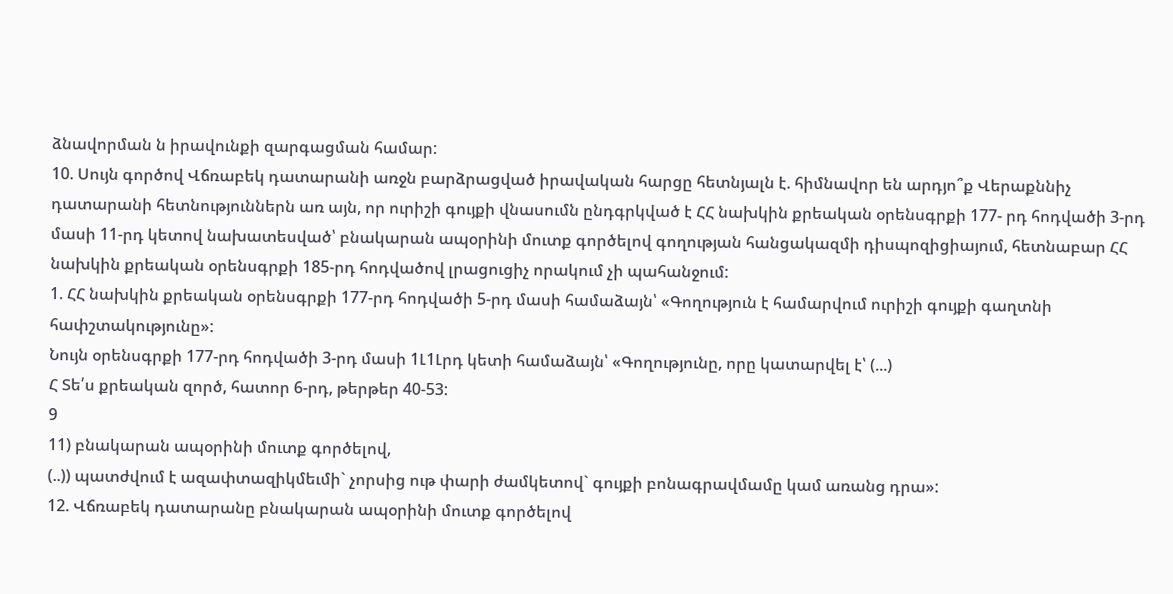ձնավորման ն իրավունքի զարգացման համար:
10. Սույն գործով Վճռաբեկ դատարանի առջն բարձրացված իրավական հարցը հետնյալն է. հիմնավոր են արդյո՞ք Վերաքննիչ դատարանի հետնություններն առ այն, որ ուրիշի գույքի վնասումն ընդգրկված է ՀՀ նախկին քրեական օրենսգրքի 177- րդ հոդվածի 3-րդ մասի 11-րդ կետով նախատեսված՝ բնակարան ապօրինի մուտք գործելով գողության հանցակազմի դիսպոզիցիայում, հետնաբար ՀՀ նախկին քրեական օրենսգրքի 185-րդ հոդվածով լրացուցիչ որակում չի պահանջում:
1. ՀՀ նախկին քրեական օրենսգրքի 177-րդ հոդվածի 5-րդ մասի համաձայն՝ «Գողություն է համարվում ուրիշի գույքի գաղտնի հափշտակությունը»:
Նույն օրենսգրքի 177-րդ հոդվածի 3-րդ մասի 1Լ1Լրդ կետի համաձայն՝ «Գողությունը, որը կատարվել է՝ (...)
Հ Տե՛ս քրեական զործ, հատոր 6-րդ, թերթեր 40-53:
9
11) բնակարան ապօրինի մուտք գործելով,
(..)) պատժվում է ազափտազիկմեւմի` չորսից ութ փարի ժամկետով` գույքի բոնագրավմամը կամ առանց դրա»:
12. Վճռաբեկ դատարանը բնակարան ապօրինի մուտք գործելով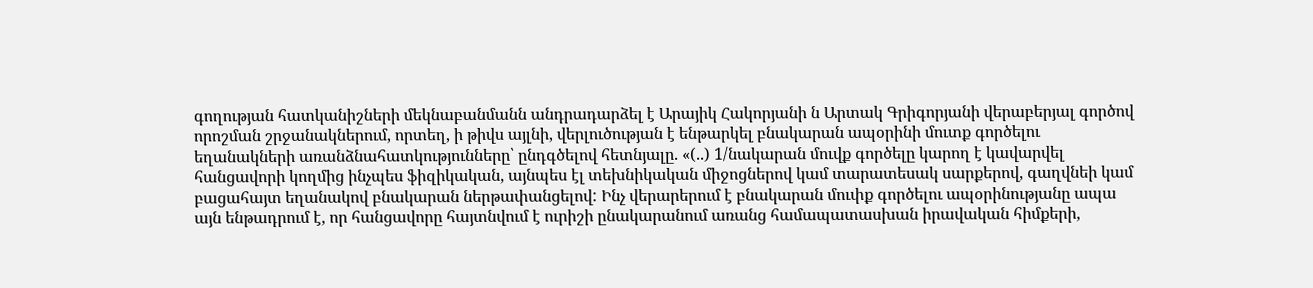գողության հատկանիշների մեկնաբանմանն անդրադարձել է Արայիկ Հակորյանի ն Արտակ Գրիգորյանի վերաբերյալ գործով որոշման շրջանակներում, որտեղ, ի թիվս այլնի, վերլուծության է ենթարկել բնակարան ապօրինի մուտք գործելու եղանակների առանձնահատկությունները՝ ընդգծելով հետնյալը. «(..) 1/նակարան մուվք գործելը կարող է կավարվել հանցավորի կողմից ինչպես ֆիզիկական, այնպես էլ տեխնիկական միջոցներով կամ տարատեսակ սարքերով, գաղվնեի կամ բացահայտ եղանակով բնակարան ներթափանցելով: Ինչ վերարերում է բնակարան մուփք գործելու ապօրինությանը ապա այն ենթադրում է, որ հանցավորը հայտնվում է ուրիշի ընակարանում առանց համապատասխան իրավական հիմքերի,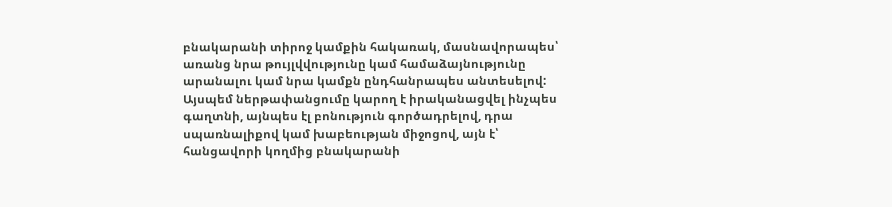բնակարանի տիրոջ կամքին հակառակ, մասնավորապես՝ առանց նրա թույլվվությունը կամ համաձայնությունը արանալու կամ նրա կամքն ընդհանրապես անտեսելով: Այսպեմ ներթափանցումը կարող է իրականացվել ինչպես գաղտնի, այնպես էլ բոնություն գործադրելով, դրա սպառնալիքով կամ խաբեության միջոցով, այն է՝ հանցավորի կողմից բնակարանի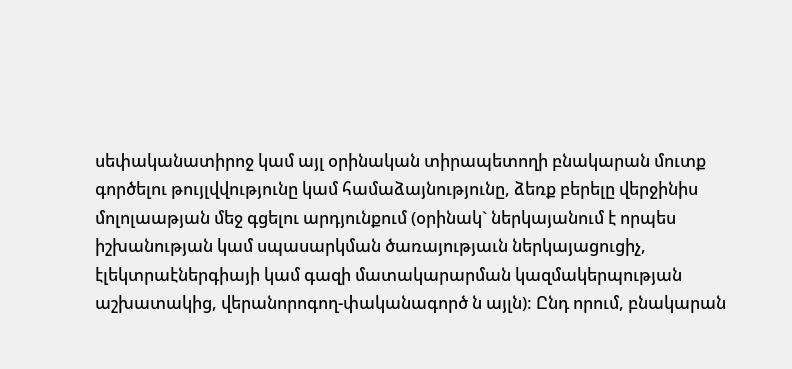սեփականատիրոջ կամ այլ օրինական տիրապետողի բնակարան մուտք գործելու թույլվվությունը կամ համաձայնությունը, ձեռք բերելը վերջինիս մոլոլաաթյան մեջ գցելու արդյունքում (օրինակ` ներկայանում է որպես իշխանության կամ սպասարկման ծառայությաւն ներկայացուցիչ, էլեկտրաէներգիայի կամ գազի մատակարարման կազմակերպության աշխատակից, վերանորոգող-փականագործ ն այլն): Ընդ որում, բնակարան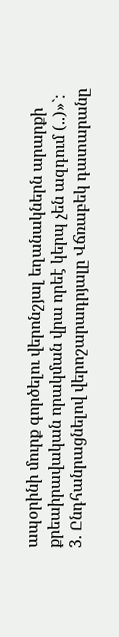ապօրինի մուրք գործելու վերոնշյալ եղանակներն արարքի քրեաիրավական որակման վրա որեէ կերպ չեն ազդում (..)»`:
3. Ընդհանրացնելով վերոշարադրյալը Վճռաբեկ դատարանը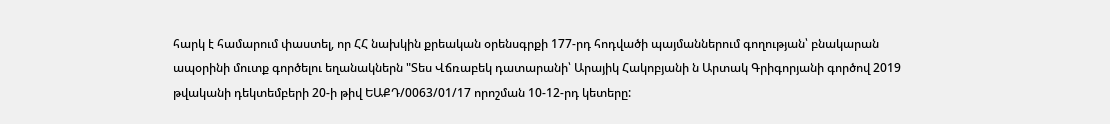հարկ է համարում փաստել, որ ՀՀ նախկին քրեական օրենսգրքի 177-րդ հոդվածի պայմաններում գողության՝ բնակարան ապօրինի մուտք գործելու եղանակներն "Տես Վճռաբեկ դատարանի՝ Արայիկ Հակոբյանի ն Արտակ Գրիգորյանի գործով 2019 թվականի դեկտեմբերի 20-ի թիվ ԵԱՔԴ/0063/01/17 որոշման 10-12-րդ կետերը: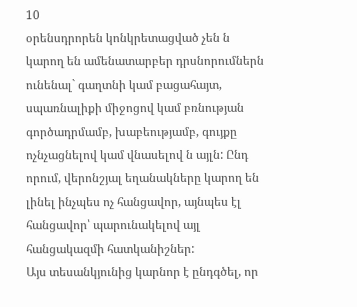10
օրենսդրորեն կոնկրետացված չեն ն կարող են ամենատարբեր դրսնորումներն ունենալ` գաղտնի կամ բացահայտ, սպառնալիքի միջոցով կամ բռնության գործադրմամբ, խաբեությամբ, գույքը ոչնչացնելով կամ վնասելով ն այլն: Ընդ որում, վերոնշյալ եղանակները կարող են լինել ինչպես ոչ հանցավոր, այնպես էլ հանցավոր՝ պարունակելով այլ հանցակազմի հատկանիշներ:
Այս տեսանկյունից կարնոր է ընդգծել, որ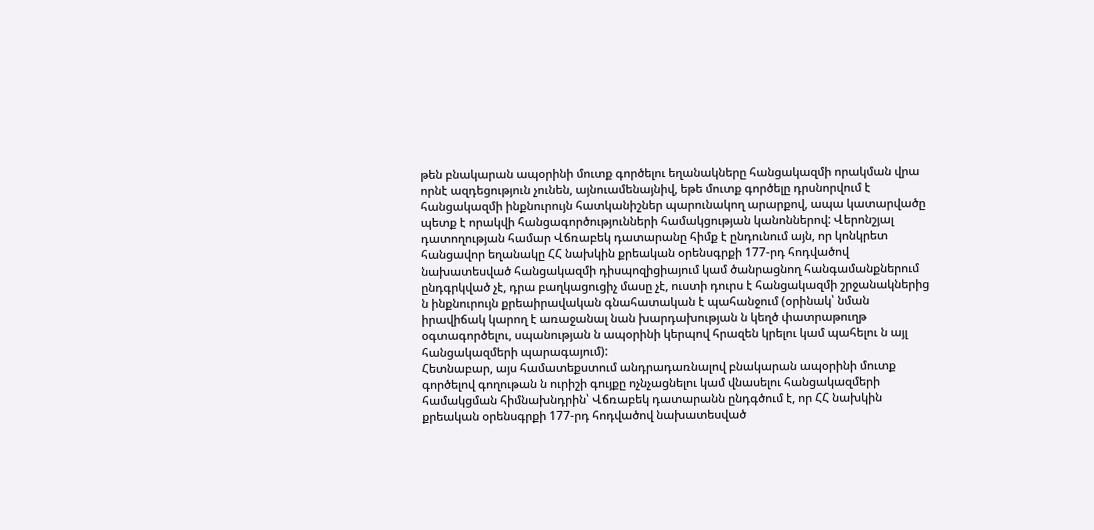թեն բնակարան ապօրինի մուտք գործելու եղանակները հանցակազմի որակման վրա որնէ ազդեցություն չունեն, այնուամենայնիվ, եթե մուտք գործելը դրսնորվում է հանցակազմի ինքնուրույն հատկանիշներ պարունակող արարքով, ապա կատարվածը պետք է որակվի հանցագործությունների համակցության կանոններով: Վերոնշյալ դատողության համար Վճռաբեկ դատարանը հիմք է ընդունում այն, որ կոնկրետ հանցավոր եղանակը ՀՀ նախկին քրեական օրենսգրքի 177-րդ հոդվածով նախատեսված հանցակազմի դիսպոզիցիայում կամ ծանրացնող հանգամանքներում ընդգրկված չէ, դրա բաղկացուցիչ մասը չէ, ուստի դուրս է հանցակազմի շրջանակներից ն ինքնուրույն քրեաիրավական գնահատական է պահանջում (օրինակ՝ նման իրավիճակ կարող է առաջանալ նան խարդախության ն կեղծ փատրաթուղթ օգտագործելու, սպանության ն ապօրինի կերպով հրազեն կրելու կամ պահելու ն այլ հանցակազմերի պարագայում):
Հետնաբար, այս համատեքստում անդրադառնալով բնակարան ապօրինի մուտք գործելով գողութան ն ուրիշի գույքը ոչնչացնելու կամ վնասելու հանցակազմերի համակցման հիմնախնդրին՝ Վճռաբեկ դատարանն ընդգծում է, որ ՀՀ նախկին քրեական օրենսգրքի 177-րդ հոդվածով նախատեսված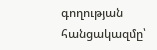գողության հանցակազմը՝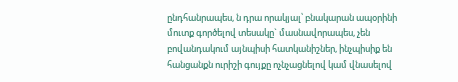ընդհանրապես, ն դրա որակյալ՝ բնակարան ապօրինի մուտք գործելով տեսակը` մասնավորապես, չեն բովանդակում այնպիսի հատկանիշներ, ինչպիսիք են հանցանքն ուրիշի գույքը ոչնչացնելով կամ վնասելով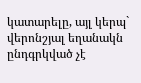կատարելը, այլ կերպ` վերոնշյալ եղանակն ընդգրկված չէ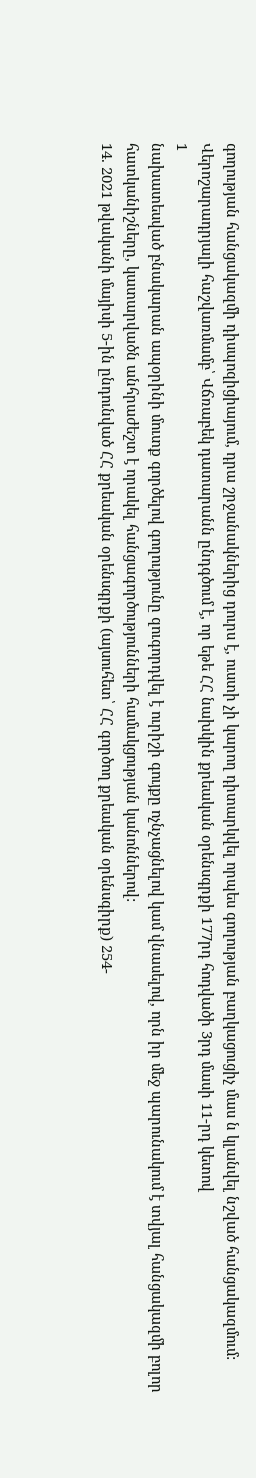գողության հանցակազմի դիսպոզիցիայում, դրա շրջանակներից դուրս է, ուստի չի կարող դիտարկվել որպես գողության բաղկացուցիչ մաս ն կլանվել նշված հանցակազմում:
Վերոշարադրյալի հաշվառմամբ՝ Վճռաբեկ դատարանն ընդգծում է, որ եթե ՀՀ նախկին քրեական օրենսգրքի 177րդ հոդվածի 3րդ մասի 11-րդ կետով
1
նախատեսված բնակարան ապօրինի մուտք գործելով գողությունը զուգորդվել է ուրիշի գույքը ոչնչացնելով կամ վնասելով, որն իր մեջ պարունակում է տվյալ հանցակազմի բոլոր հատկանիշները, կատարվածն անհրաժեշտ է որակել հանցագործությունների համակցության կանոններով:
14. 2021 թվականի մայիսի 5-ին ընդունված ՀՀ քրեական օրենսգրքի (այսուհետ՝ ՀՀ գործող քրեական օրենսգիրք) 254-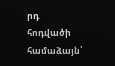րդ հոդվածի համաձայն՝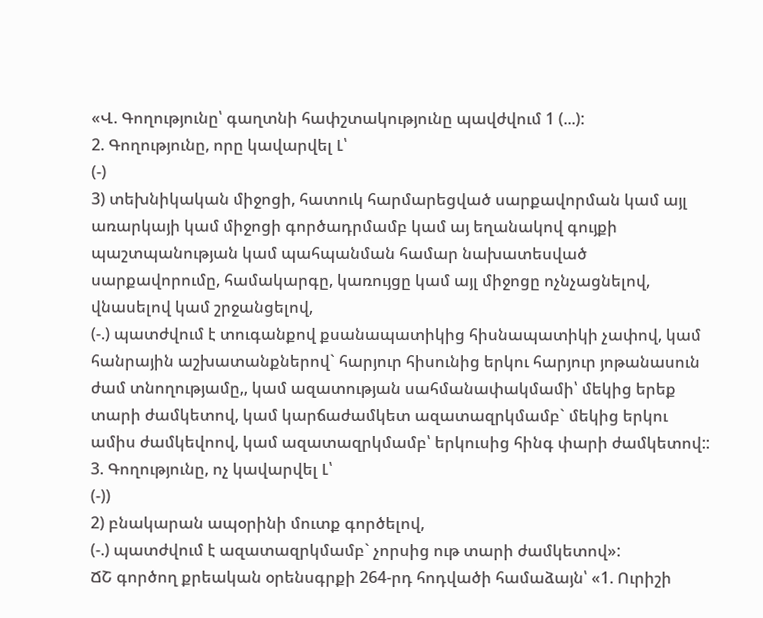«Վ. Գողությունը՝ գաղտնի հափշտակությունը պավժվում 1 (...):
2. Գողությունը, որը կավարվել Լ՝
(-)
3) տեխնիկական միջոցի, հատուկ հարմարեցված սարքավորման կամ այլ առարկայի կամ միջոցի գործադրմամբ կամ այ եղանակով գույքի
պաշտպանության կամ պահպանման համար նախատեսված սարքավորումը, համակարգը, կառույցը կամ այլ միջոցը ոչնչացնելով, վնասելով կամ շրջանցելով,
(-.) պատժվում է տուգանքով քսանապատիկից հիսնապատիկի չափով, կամ հանրային աշխատանքներով` հարյուր հիսունից երկու հարյուր յոթանասուն ժամ տնողությամը,, կամ ազատության սահմանափակմամի՝ մեկից երեք տարի ժամկետով, կամ կարճաժամկետ ազատազրկմամբ` մեկից երկու ամիս ժամկեվոով, կամ ազատազրկմամբ՝ երկուսից հինգ փարի ժամկետով::
3. Գողությունը, ոչ կավարվել Լ՝
(-))
2) բնակարան ապօրինի մուտք գործելով,
(-.) պատժվում է ազատազրկմամբ` չորսից ութ տարի ժամկետով»:
ՃՇ գործող քրեական օրենսգրքի 264-րդ հոդվածի համաձայն՝ «1. Ուրիշի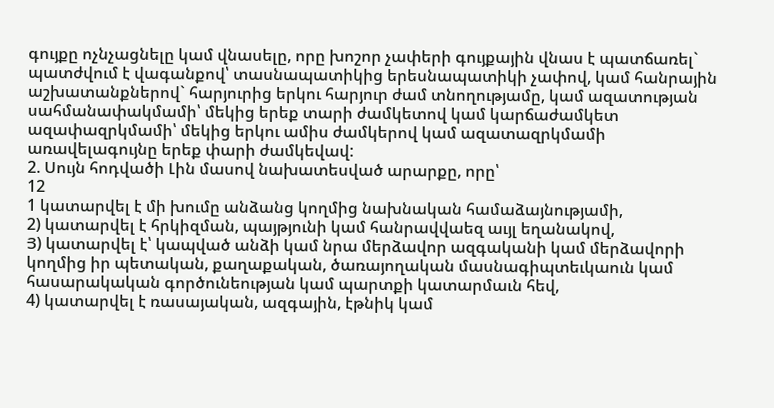գույքը ոչնչացնելը կամ վնասելը, որը խոշոր չափերի գույքային վնաս է պատճառել`
պատժվում է վագանքով՝ տասնապատիկից երեսնապատիկի չափով, կամ հանրային աշխատանքներով` հարյուրից երկու հարյուր ժամ տնողությամը, կամ ազատության սահմանափակմամի՝ մեկից երեք տարի ժամկետով կամ կարճաժամկետ ազափազրկմամի՝ մեկից երկու ամիս ժամկերով կամ ազատազրկմամի առավելագույնը երեք փարի ժամկեվավ:
2. Սույն հոդվածի Լին մասով նախատեսված արարքը, որը՝
12
1 կատարվել է մի խումը անձանց կողմից նախնական համաձայնությամի,
2) կատարվել է հրկիզման, պայթյունի կամ հանրավվաեզ աւյլ եղանակով,
Յ) կատարվել է՝ կապված անձի կամ նրա մերձավոր ազգականի կամ մերձավորի կողմից իր պետական, քաղաքական, ծառայողական մասնագիպտեւկաուն կամ հասարակական գործունեության կամ պարտքի կատարմաւն հեվ,
4) կատարվել է ռասայական, ազգային, էթնիկ կամ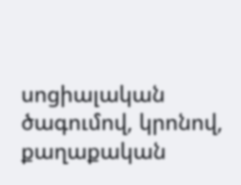սոցիալական ծագումով, կրոնով, քաղաքական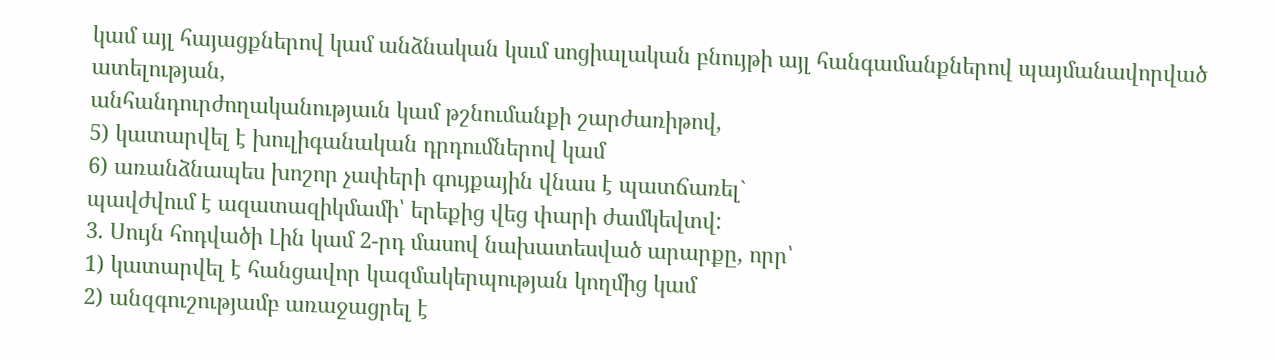կամ այլ հայացքներով կամ անձնական կսւմ սոցիալական բնույթի այլ հանգամանքներով պայմանավորված ատելության,
անհանդուրժողականությաւն կամ թշնումանքի շարժառիթով,
5) կատարվել է խուլիգանական դրդումներով կամ
6) առանձնապես խոշոր չափերի գույքային վնաս է պատճառել`
պավժվում է ազատազիկմամի՝ երեքից վեց փարի ժամկեվտվ:
3. Սույն հոդվածի Լին կամ 2-րդ մասով նախատեսված արարքը, որր՝
1) կատարվել է հանցավոր կազմակերպության կողմից կամ
2) անզգուշությամբ առաջացրել է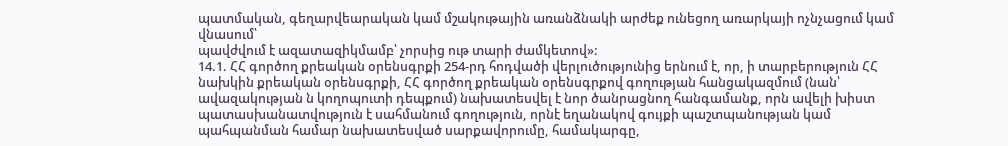պատմական, գեղարվեարական կամ մշակութային առանձնակի արժեք ունեցող առարկայի ոչնչացում կամ վնասում՝
պավժվում է ազատազիկմամբ՝ չորսից ութ տարի ժամկետով»:
14.1. ՀՀ գործող քրեական օրենսգրքի 254-րդ հոդվածի վերլուծությունից երնում է, որ, ի տարբերություն ՀՀ նախկին քրեական օրենսգրքի, ՀՀ գործող քրեական օրենսգրքով գողության հանցակազմում (նան՝ ավազակության ն կողոպուտի դեպքում) նախատեսվել է նոր ծանրացնող հանգամանք, որն ավելի խիստ պատասխանատվություն է սահմանում գողություն, որնէ եղանակով գույքի պաշտպանության կամ պահպանման համար նախատեսված սարքավորումը, համակարգը,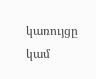կառույցը կամ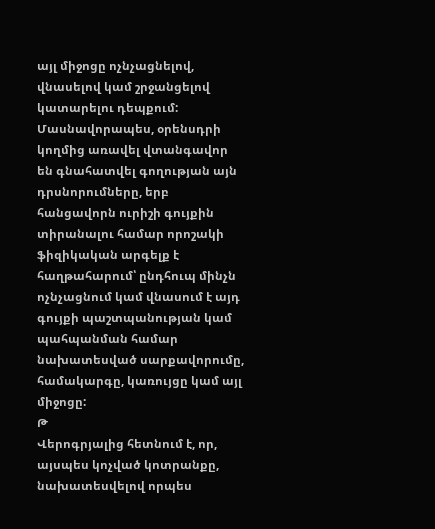այլ միջոցը ոչնչացնելով, վնասելով կամ շրջանցելով կատարելու դեպքում: Մասնավորապես, օրենսդրի կողմից առավել վտանգավոր են գնահատվել գողության այն դրսնորումները, երբ հանցավորն ուրիշի գույքին տիրանալու համար որոշակի ֆիզիկական արգելք է հաղթահարում՝ ընդհուպ մինչն ոչնչացնում կամ վնասում է այդ գույքի պաշտպանության կամ պահպանման համար նախատեսված սարքավորումը, համակարգը, կառույցը կամ այլ միջոցը:
Թ
Վերոգրյալից հետնում է, որ, այսպես կոչված կոտրանքը, նախատեսվելով որպես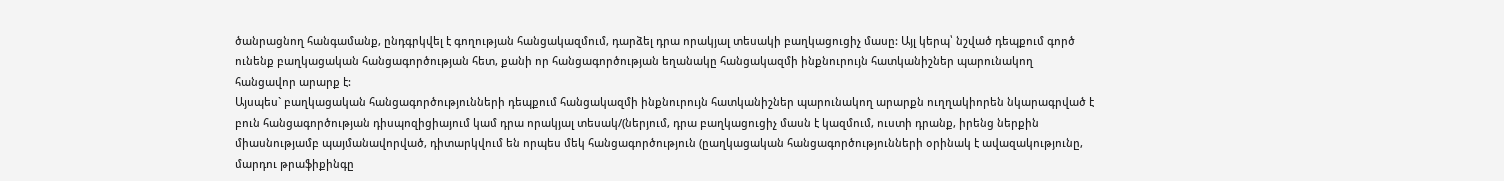ծանրացնող հանգամանք, ընդգրկվել է գողության հանցակազմում, դարձել դրա որակյալ տեսակի բաղկացուցիչ մասը: Այլ կերպ՝ նշված դեպքում գործ ունենք բաղկացական հանցագործության հետ, քանի որ հանցագործության եղանակը հանցակազմի ինքնուրույն հատկանիշներ պարունակող հանցավոր արարք է:
Այսպես` բաղկացական հանցագործությունների դեպքում հանցակազմի ինքնուրույն հատկանիշներ պարունակող արարքն ուղղակիորեն նկարագրված է բուն հանցագործության դիսպոզիցիայում կամ դրա որակյալ տեսակ/(ներյում, դրա բաղկացուցիչ մասն է կազմում, ուստի դրանք, իրենց ներքին միասնությամբ պայմանավորված, դիտարկվում են որպես մեկ հանցագործություն (ըաղկացական հանցագործությունների օրինակ է ավազակությունը, մարդու թրաֆիքինգը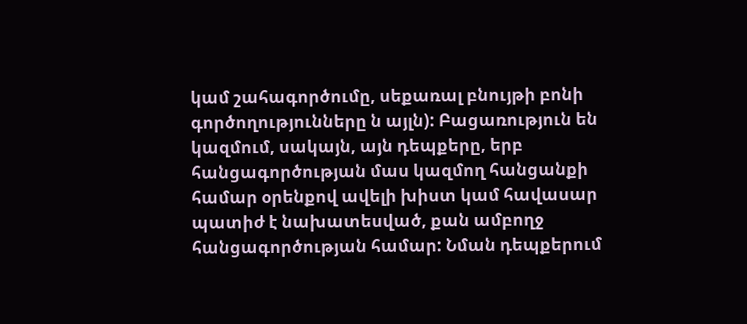կամ շահագործումը, սեքառալ բնույթի բոնի գործողությունները ն այլն): Բացառություն են կազմում, սակայն, այն դեպքերը, երբ հանցագործության մաս կազմող հանցանքի համար օրենքով ավելի խիստ կամ հավասար պատիժ է նախատեսված, քան ամբողջ հանցագործության համար: Նման դեպքերում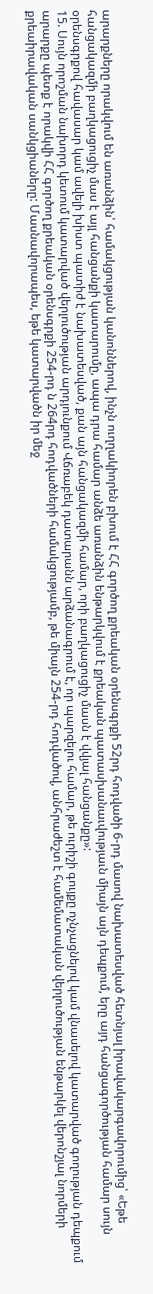արարքները որակվում են առանձին՝ համակցության կանոններով, ինչն ուղղակիորեն բխում է ՀՀ գործող քրեական օրենսգրքի 52րդ հոդվածի 6-րդ մասով նախատեսված հետնյալ իրավակարգավորումից՝ «Եթե հանցակազմի բաղկացուցիչ մաս է այլ հանցանքի կատարումը, ապա դրա համար անձե առանձին ենթարկվում է քրեական պատասխանաւվությաւն միայն այն դեպքում, երը այդ հանցագործության համար սույն օրենսգրքով հավասար կամ ավելի խիստ պատիժ է նախատեսված, քան այն հանցակազմի համար, որի բաղկացուցիչ մասն է վվյալ հանցանքը»:
15. Սույն որոշման նախորդ կետում կատարված վերլուծության արդյունքում Վճռաբեկ դատարանն արձանագրում է, որ պարզելու համար, թե ուրիշի գույքը ոչնչացնելով կամ վնասելով կատարված գողության դեպքում արարքը պետք է որակվի ՀՀ գործող քրեական օրենսգրքի 254-րդ ն 264րդ հոդվածների համակցությամբ, թե միայն 254-րդ հոդվածով, անհրաժեշտ է համեմատական վերլուծության ենթարկել վերոնշյալ նորմերի քրեաիրավական սանկցիաները: Մասնավորապես, եթե կատարվածն իր մեջ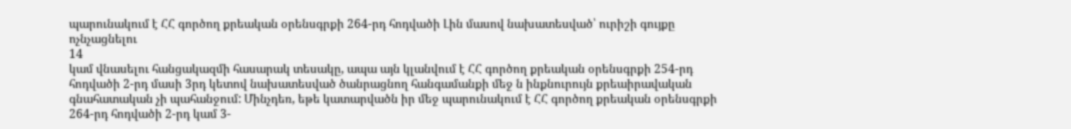պարունակում է ՀՀ գործող քրեական օրենսգրքի 264-րդ հոդվածի Լին մասով նախատեսված՝ ուրիշի գույքը ոչնչացնելու
14
կամ վնասելու հանցակազմի հասարակ տեսակը, ապա այն կլանվում է ՀՀ գործող քրեական օրենսգրքի 254-րդ հոդվածի 2-րդ մասի 3րդ կետով նախատեսված ծանրացնող հանգամանքի մեջ ն ինքնուրույն քրեաիրավական գնահատական չի պահանջում: Մինչդեռ, եթե կատարվածն իր մեջ պարունակում է ՀՀ գործող քրեական օրենսգրքի 264-րդ հոդվածի 2-րդ կամ 3-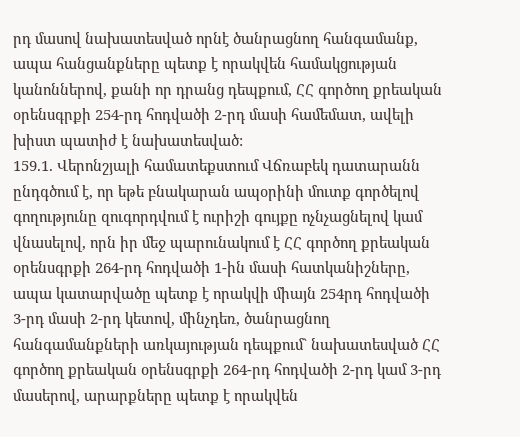րդ մասով նախատեսված որնէ ծանրացնող հանգամանք, ապա հանցանքները պետք է որակվեն համակցության կանոններով, քանի որ դրանց դեպքում, ՀՀ գործող քրեական օրենսգրքի 254-րդ հոդվածի 2-րդ մասի համեմատ, ավելի խիստ պատիժ է նախատեսված:
159.1. Վերոնշյալի համատեքստում Վճռաբեկ դատարանն ընդգծում է, որ եթե բնակարան ապօրինի մուտք գործելով գողությունը զուգորդվում է ուրիշի գույքը ոչնչացնելով կամ վնասելով, որն իր մեջ պարունակում է ՀՀ գործող քրեական օրենսգրքի 264-րդ հոդվածի 1-ին մասի հատկանիշները, ապա կատարվածը պետք է որակվի միայն 254րդ հոդվածի 3-րդ մասի 2-րդ կետով, մինչդեռ, ծանրացնող հանգամանքների առկայության դեպքում` նախատեսված ՀՀ գործող քրեական օրենսգրքի 264-րդ հոդվածի 2-րդ կամ 3-րդ մասերով, արարքները պետք է որակվեն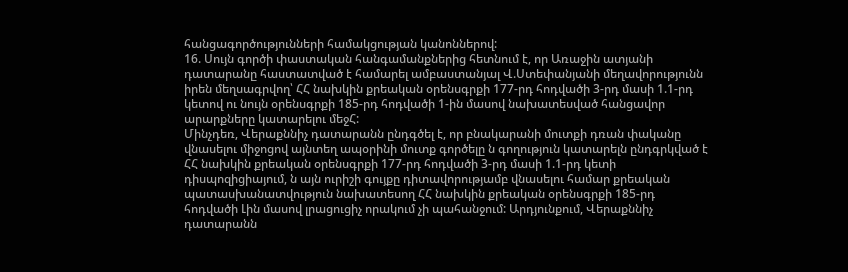հանցագործությունների համակցության կանոններով:
16. Սույն գործի փաստական հանգամանքներից հետնում է, որ Առաջին ատյանի դատարանը հաստատված է համարել ամբաստանյալ Վ.Ստեփանյանի մեղավորությունն իրեն մեղսագրվող՝ ՀՀ նախկին քրեական օրենսգրքի 177-րդ հոդվածի 3-րդ մասի 1.1-րդ կետով ու նույն օրենսգրքի 185-րդ հոդվածի 1-ին մասով նախատեսված հանցավոր արարքները կատարելու մեջՀ:
Մինչդեռ, Վերաքննիչ դատարանն ընդգծել է, որ բնակարանի մուտքի դռան փականը վնասելու միջոցով այնտեղ ապօրինի մուտք գործելը ն գողություն կատարելն ընդգրկված է ՀՀ նախկին քրեական օրենսգրքի 177-րդ հոդվածի 3-րդ մասի 1.1-րդ կետի դիսպոզիցիայում, ն այն ուրիշի գույքը դիտավորությամբ վնասելու համար քրեական պատասխանատվություն նախատեսող ՀՀ նախկին քրեական օրենսգրքի 185-րդ հոդվածի Լին մասով լրացուցիչ որակում չի պահանջում: Արդյունքում, Վերաքննիչ դատարանն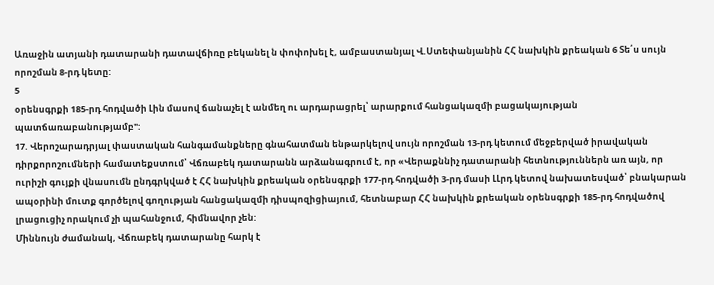Առաջին ատյանի դատարանի դատավճիռը բեկանել ն փոփոխել է, ամբաստանյալ Վ.Ստեփանյանին ՀՀ նախկին քրեական 6 Տե՛ս սույն որոշման 8-րդ կետը:
5
օրենսգրքի 185-րդ հոդվածի Լին մասով ճանաչել է անմեղ ու արդարացրել՝ արարքում հանցակազմի բացակայության պատճառաբանությամբ":
17. Վերոշարադրյալ փաստական հանգամանքները գնահատման ենթարկելով սույն որոշման 13-րդ կետում մեջբերված իրավական դիրքորոշումների համատեքստում՝ Վճռաբեկ դատարանն արձանագրում է, որ «Վերաքննիչ դատարանի հետնություններն առ այն, որ ուրիշի գույքի վնասումն ընդգրկված է ՀՀ նախկին քրեական օրենսգրքի 177-րդ հոդվածի 3-րդ մասի ԼԼրդ կետով նախատեսված՝ բնակարան ապօրինի մուտք գործելով գողության հանցակազմի դիսպոզիցիայում, հետնաբար ՀՀ նախկին քրեական օրենսգրքի 185-րդ հոդվածով լրացուցիչ որակում չի պահանջում, հիմնավոր չեն:
Միննույն ժամանակ, Վճռաբեկ դատարանը հարկ է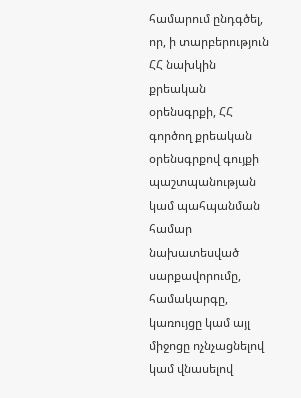համարում ընդգծել, որ, ի տարբերություն ՀՀ նախկին քրեական օրենսգրքի, ՀՀ գործող քրեական օրենսգրքով գույքի պաշտպանության կամ պահպանման համար նախատեսված սարքավորումը, համակարգը, կառույցը կամ այլ միջոցը ոչնչացնելով կամ վնասելով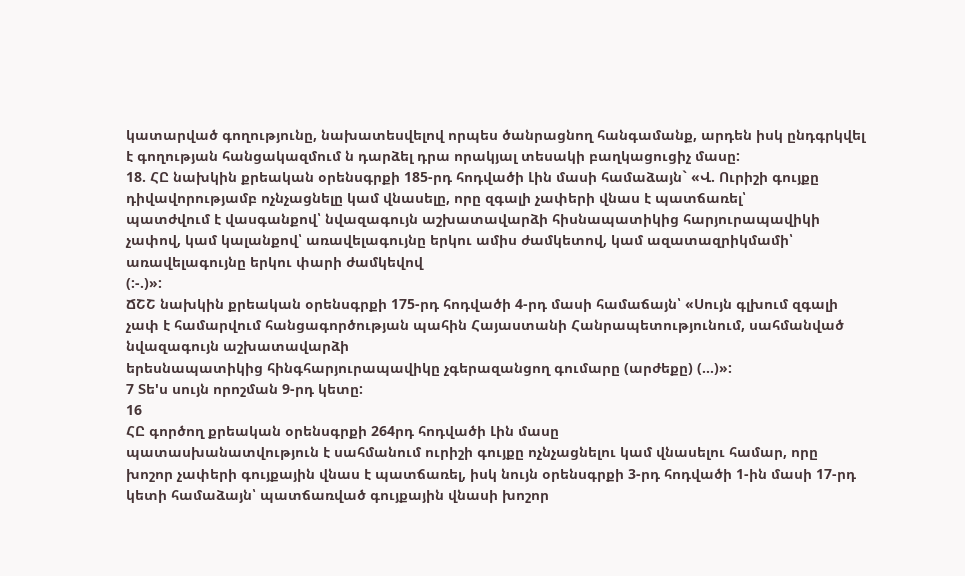կատարված գողությունը, նախատեսվելով որպես ծանրացնող հանգամանք, արդեն իսկ ընդգրկվել է գողության հանցակազմում ն դարձել դրա որակյալ տեսակի բաղկացուցիչ մասը:
18. ՀԸ նախկին քրեական օրենսգրքի 185-րդ հոդվածի Լին մասի համաձայն` «Վ. Ուրիշի գույքը դիվավորությամբ ոչնչացնելը կամ վնասելը, որը զգալի չափերի վնաս է պատճառել՝
պատժվում է վասգանքով՝ նվազագույն աշխատավարձի հիսնապատիկից հարյուրապավիկի չափով, կամ կալանքով՝ առավելագույնը երկու ամիս ժամկետով, կամ ազատազրիկմամի՝ առավելագույնը երկու փարի ժամկեվով
(:-.)»:
ՃՇՇ նախկին քրեական օրենսգրքի 175-րդ հոդվածի 4-րդ մասի համաճայն՝ «Սույն գլխում զգալի չափ է համարվում հանցագործության պահին Հայաստանի Հանրապետությունում, սահմանված նվազագույն աշխատավարձի
երեսնապատիկից հինգհարյուրապավիկը չգերազանցող գումարը (արժեքը) (...)»:
7 Տե'ս սույն որոշման 9-րդ կետը:
16
ՀԸ գործող քրեական օրենսգրքի 264րդ հոդվածի Լին մասը
պատասխանատվություն է սահմանում ուրիշի գույքը ոչնչացնելու կամ վնասելու համար, որը խոշոր չափերի գույքային վնաս է պատճառել, իսկ նույն օրենսգրքի 3-րդ հոդվածի 1-ին մասի 17-րդ կետի համաձայն՝ պատճառված գույքային վնասի խոշոր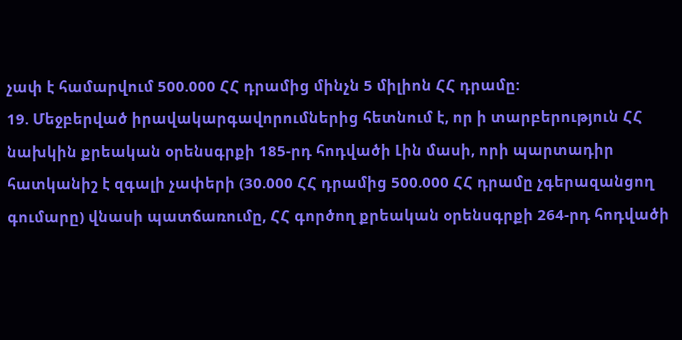չափ է համարվում 500.000 ՀՀ դրամից մինչն 5 միլիոն ՀՀ դրամը:
19. Մեջբերված իրավակարգավորումներից հետնում է, որ ի տարբերություն ՀՀ նախկին քրեական օրենսգրքի 185-րդ հոդվածի Լին մասի, որի պարտադիր հատկանիշ է զգալի չափերի (30.000 ՀՀ դրամից 500.000 ՀՀ դրամը չգերազանցող գումարը) վնասի պատճառումը, ՀՀ գործող քրեական օրենսգրքի 264-րդ հոդվածի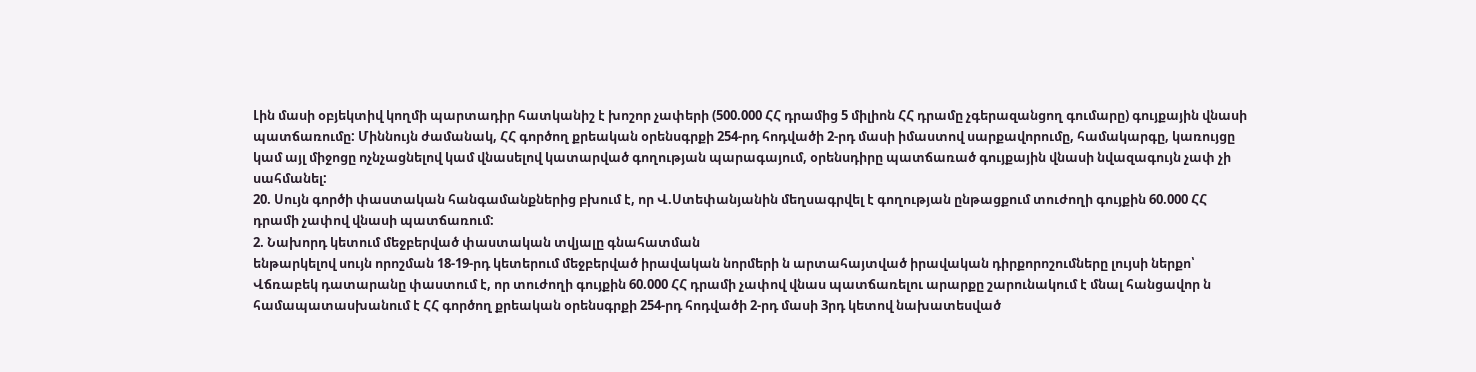Լին մասի օբյեկտիվ կողմի պարտադիր հատկանիշ է խոշոր չափերի (500.000 ՀՀ դրամից 5 միլիոն ՀՀ դրամը չգերազանցող գումարը) գույքային վնասի պատճառումը: Միննույն ժամանակ, ՀՀ գործող քրեական օրենսգրքի 254-րդ հոդվածի 2-րդ մասի իմաստով սարքավորումը, համակարգը, կառույցը կամ այլ միջոցը ոչնչացնելով կամ վնասելով կատարված գողության պարագայում, օրենսդիրը պատճառած գույքային վնասի նվազագույն չափ չի սահմանել:
20. Սույն գործի փաստական հանգամանքներից բխում է, որ Վ.Ստեփանյանին մեղսագրվել է գողության ընթացքում տուժողի գույքին 60.000 ՀՀ դրամի չափով վնասի պատճառում:
2. Նախորդ կետում մեջբերված փաստական տվյալը գնահատման
ենթարկելով սույն որոշման 18-19-րդ կետերում մեջբերված իրավական նորմերի ն արտահայտված իրավական դիրքորոշումները լույսի ներքո՝ Վճռաբեկ դատարանը փաստում է, որ տուժողի գույքին 60.000 ՀՀ դրամի չափով վնաս պատճառելու արարքը շարունակում է մնալ հանցավոր ն համապատասխանում է ՀՀ գործող քրեական օրենսգրքի 254-րդ հոդվածի 2-րդ մասի 3րդ կետով նախատեսված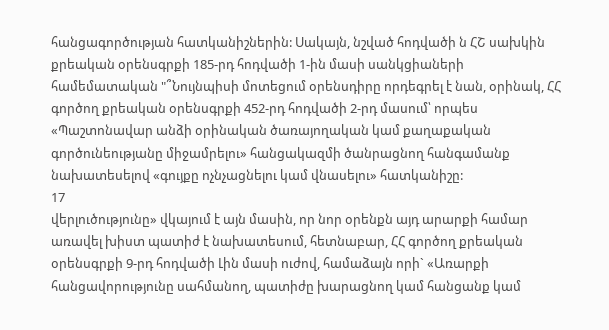հանցագործության հատկանիշներին: Սակայն, նշված հոդվածի ն ՀՇ սախկին քրեական օրենսգրքի 185-րդ հոդվածի 1-ին մասի սանկցիաների համեմատական "՞Նույնպիսի մոտեցում օրենսդիրը որդեգրել է նան, օրինակ, ՀՀ գործող քրեական օրենսգրքի 452-րդ հոդվածի 2-րդ մասում՝ որպես «Պաշտոնավար անձի օրինական ծառայողական կամ քաղաքական գործունեությանը միջամրելու» հանցակազմի ծանրացնող հանգամանք նախատեսելով «գույքը ոչնչացնելու կամ վնասելու» հատկանիշը:
17
վերլուծությունը» վկայում է այն մասին, որ նոր օրենքն այդ արարքի համար առավել խիստ պատիժ է նախատեսում, հետնաբար, ՀՀ գործող քրեական օրենսգրքի 9-րդ հոդվածի Լին մասի ուժով, համաձայն որի` «Առարքի հանցավորությունը սահմանող, պատիժը խարացնող կամ հանցանք կամ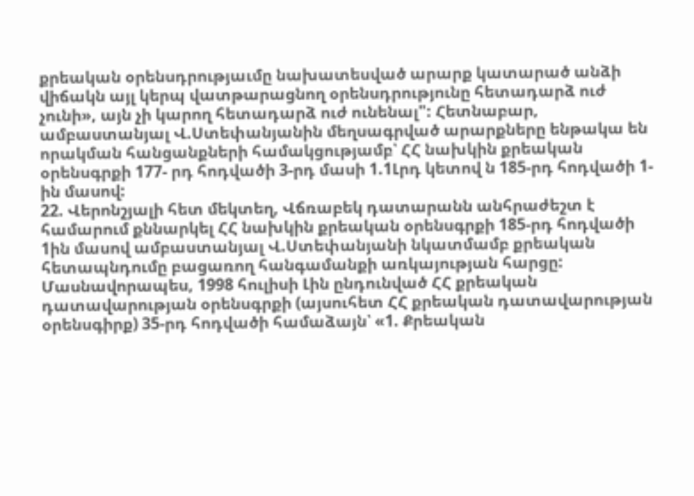քրեական օրենսդրությաւմը նախատեսված արարք կատարած անձի վիճակն այլ կերպ վատթարացնող օրենսդրությունը հետադարձ ուժ չունի», այն չի կարող հետադարձ ուժ ունենալ": Հետնաբար, ամբաստանյալ Վ.Ստեփանյանին մեղսագրված արարքները ենթակա են որակման հանցանքների համակցությամբ՝ ՀՀ նախկին քրեական օրենսգրքի 177- րդ հոդվածի 3-րդ մասի 1.1Լրդ կետով ն 185-րդ հոդվածի 1-ին մասով:
22. Վերոնշյալի հետ մեկտեղ, Վճռաբեկ դատարանն անհրաժեշտ է համարում քննարկել ՀՀ նախկին քրեական օրենսգրքի 185-րդ հոդվածի 1ին մասով ամբաստանյալ Վ.Ստեփանյանի նկատմամբ քրեական հետապնդումը բացառող հանգամանքի առկայության հարցը:
Մասնավորապես, 1998 հուլիսի Լին ընդունված ՀՀ քրեական
դատավարության օրենսգրքի (այսուհետ ՀՀ քրեական դատավարության օրենսգիրք) 35-րդ հոդվածի համաձայն՝ «1. Քրեական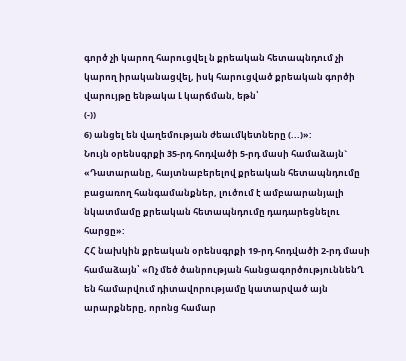գործ չի կարող հարուցվել ն քրեական հետապնդում չի կարող իրականացվել, իսկ հարուցված քրեական գործի վարույթը ենթակա Լ կարճման, եթն՝
(-))
6) անցել են վաղեմության ժեաւմկետները (...)»:
Նույն օրենսգրքի 35-րդ հոդվածի 5-րդ մասի համաձայն` «Դատարանը, հայտնաբերելով քրեական հետապնդումը բացառող հանգամանքներ, լուծում է ամբաարանյալի նկատմամը քրեական հետապնդումը դադարեցնելու հարցը»:
ՀՀ նախկին քրեական օրենսգրքի 19-րդ հոդվածի 2-րդ մասի համաձայն՝ «Ոչ մեծ ծանրության հանցագործություննենՂ են համարվում դիտավորությամը կատարված այն արարքները, որոնց համար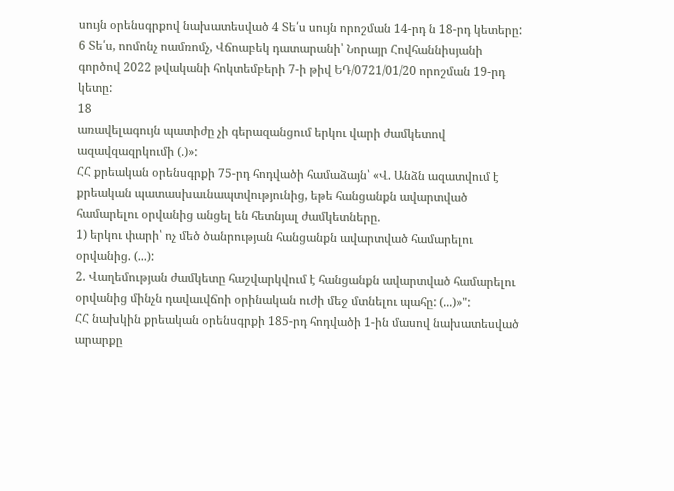սույն օրենսգրքով նախատեսված 4 Տե՛ս սույն որոշման 14-րդ ն 18-րդ կետերը:
6 Տե՛ս, ոոմոնչ ոամռոմչ, Վճոաբեկ դատարանի՝ Նորայր Հովհաննիսյանի գործով 2022 թվականի հոկտեմբերի 7-ի թիվ ԵԴ/0721/01/20 որոշման 19-րդ կետը:
18
առավելագույն պատիժը չի գերազանցում երկու վարի ժամկետով ազավզազրկումի (.)»:
ՀՀ քրեական օրենսգրքի 75-րդ հոդվածի համաձայն՝ «Վ. Անձն ազատվում է քրեական պատասխաւնապտվությունից, եթե հանցանքն ավարտված համարելու օրվանից անցել են հետնյալ ժամկետները.
1) երկու փարի՝ ոչ մեծ ծանրության հանցանքն ավարտված համարելու օրվանից. (...):
2. Վաղեմության ժամկետը հաշվարկվում է հանցանքն ավարտված համարելու օրվանից մինչն դավաւվճոի օրինական ուժի մեջ մտնելու պահը: (...)»":
ՀՀ նախկին քրեական օրենսգրքի 185-րդ հոդվածի 1-ին մասով նախատեսված արարքը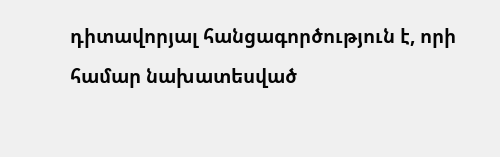դիտավորյալ հանցագործություն է, որի համար նախատեսված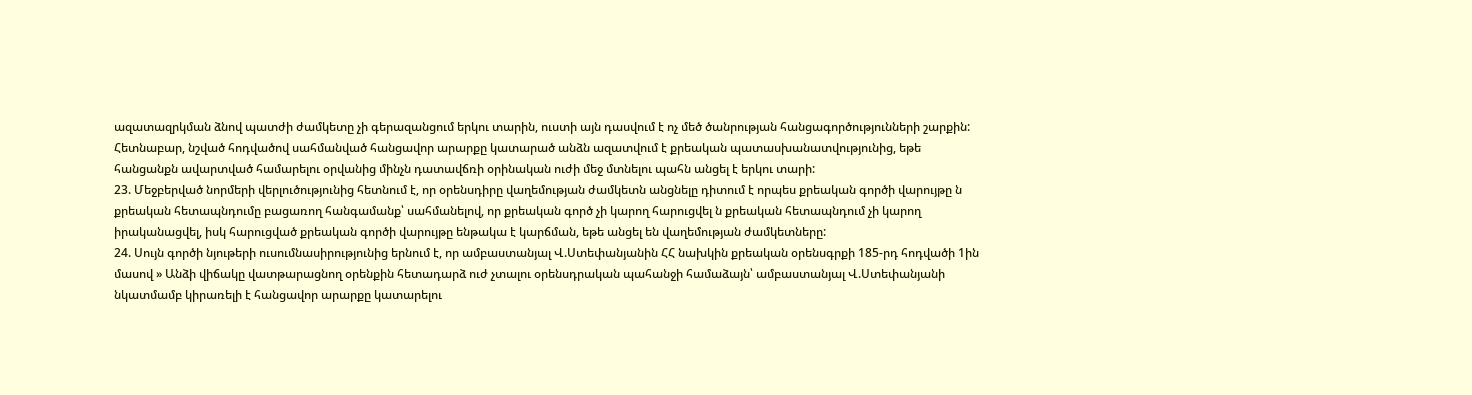ազատազրկման ձնով պատժի ժամկետը չի գերազանցում երկու տարին, ուստի այն դասվում է ոչ մեծ ծանրության հանցագործությունների շարքին: Հետնաբար, նշված հոդվածով սահմանված հանցավոր արարքը կատարած անձն ազատվում է քրեական պատասխանատվությունից, եթե հանցանքն ավարտված համարելու օրվանից մինչն դատավճռի օրինական ուժի մեջ մտնելու պահն անցել է երկու տարի:
23. Մեջբերված նորմերի վերլուծությունից հետնում է, որ օրենսդիրը վաղեմության ժամկետն անցնելը դիտում է որպես քրեական գործի վարույթը ն քրեական հետապնդումը բացառող հանգամանք՝ սահմանելով, որ քրեական գործ չի կարող հարուցվել ն քրեական հետապնդում չի կարող իրականացվել, իսկ հարուցված քրեական գործի վարույթը ենթակա է կարճման, եթե անցել են վաղեմության ժամկետները:
24. Սույն գործի նյութերի ուսումնասիրությունից երնում է, որ ամբաստանյալ Վ.Ստեփանյանին ՀՀ նախկին քրեական օրենսգրքի 185-րդ հոդվածի 1ին մասով » Անձի վիճակը վատթարացնող օրենքին հետադարձ ուժ չտալու օրենսդրական պահանջի համաձայն՝ ամբաստանյալ Վ.Ստեփանյանի նկատմամբ կիրառելի է հանցավոր արարքը կատարելու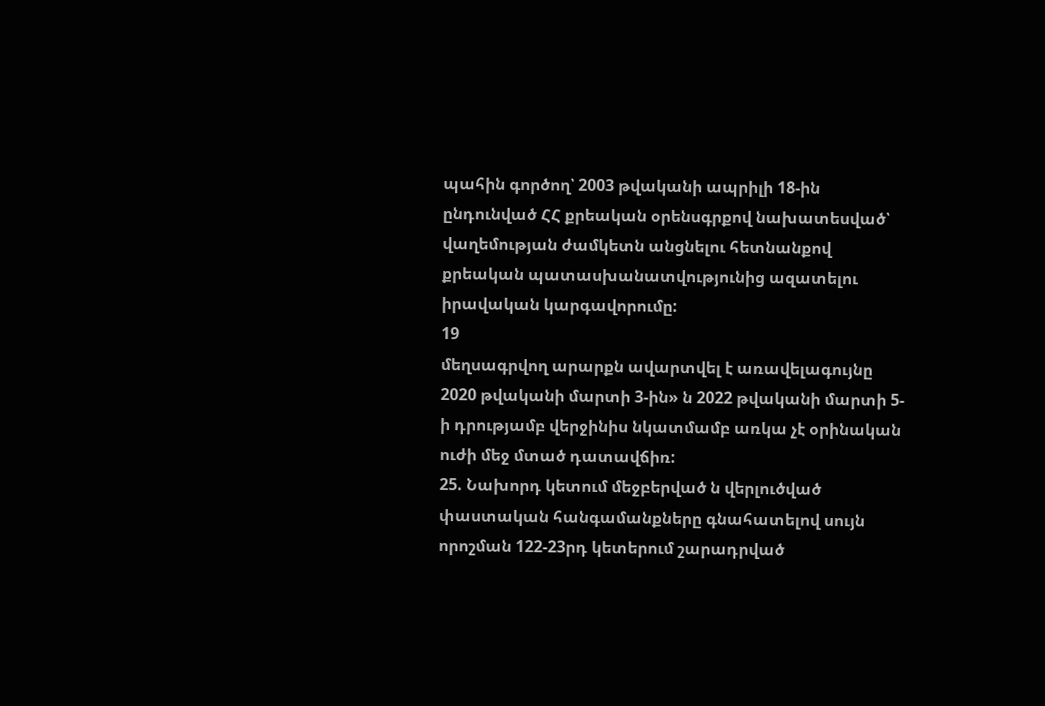պահին գործող՝ 2003 թվականի ապրիլի 18-ին ընդունված ՀՀ քրեական օրենսգրքով նախատեսված՝ վաղեմության ժամկետն անցնելու հետնանքով քրեական պատասխանատվությունից ազատելու իրավական կարգավորումը:
19
մեղսագրվող արարքն ավարտվել է առավելագույնը 2020 թվականի մարտի 3-ին» ն 2022 թվականի մարտի 5-ի դրությամբ վերջինիս նկատմամբ առկա չէ օրինական ուժի մեջ մտած դատավճիռ:
25. Նախորդ կետում մեջբերված ն վերլուծված փաստական հանգամանքները գնահատելով սույն որոշման 122-23րդ կետերում շարադրված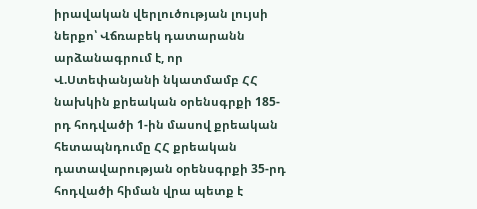իրավական վերլուծության լույսի ներքո՝ Վճռաբեկ դատարանն արձանագրում է, որ Վ.Ստեփանյանի նկատմամբ ՀՀ նախկին քրեական օրենսգրքի 185-րդ հոդվածի 1-ին մասով քրեական հետապնդումը ՀՀ քրեական դատավարության օրենսգրքի 35-րդ հոդվածի հիման վրա պետք է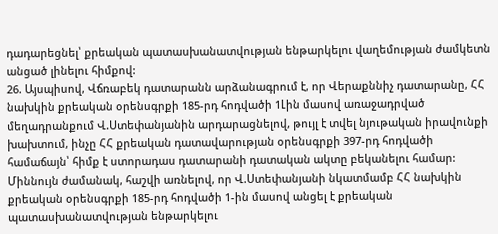դադարեցնել՝ քրեական պատասխանատվության ենթարկելու վաղեմության ժամկետն անցած լինելու հիմքով:
26. Այսպիսով, Վճռաբեկ դատարանն արձանագրում է, որ Վերաքննիչ դատարանը, ՀՀ նախկին քրեական օրենսգրքի 185-րդ հոդվածի 1Լին մասով առաջադրված մեղադրանքում Վ.Ստեփանյանին արդարացնելով, թույլ է տվել նյութական իրավունքի խախտում, ինչը ՀՀ քրեական դատավարության օրենսգրքի 397-րդ հոդվածի համաճայն՝ հիմք է ստորադաս դատարանի դատական ակտը բեկանելու համար: Միննույն ժամանակ, հաշվի առնելով, որ Վ.Ստեփանյանի նկատմամբ ՀՀ նախկին քրեական օրենսգրքի 185-րդ հոդվածի 1-ին մասով անցել է քրեական պատասխանատվության ենթարկելու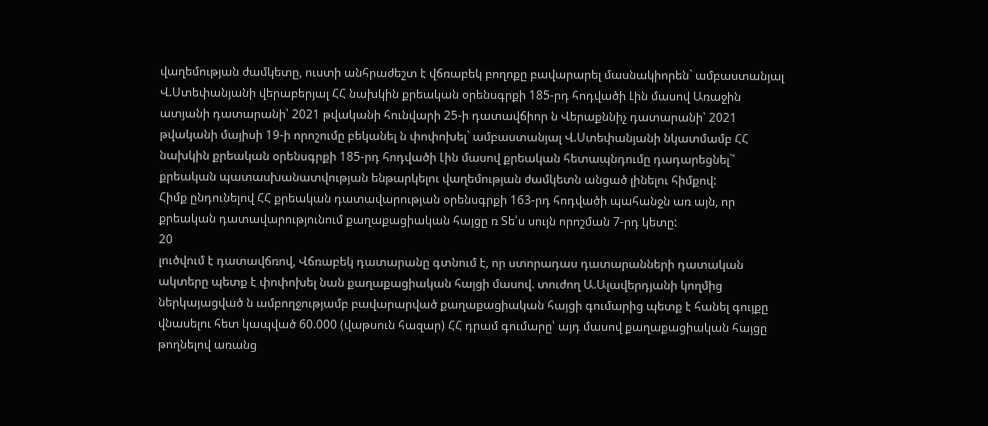վաղեմության ժամկետը, ուստի անհրաժեշտ է վճռաբեկ բողոքը բավարարել մասնակիորեն` ամբաստանյալ Վ.Ստեփանյանի վերաբերյալ ՀՀ նախկին քրեական օրենսգրքի 185-րդ հոդվածի Լին մասով Առաջին ատյանի դատարանի՝ 2021 թվականի հունվարի 25-ի դատավճիոր ն Վերաքննիչ դատարանի՝ 2021 թվականի մայիսի 19-ի որոշումը բեկանել ն փոփոխել` ամբաստանյալ Վ.Ստեփանյանի նկատմամբ ՀՀ նախկին քրեական օրենսգրքի 185-րդ հոդվածի Լին մասով քրեական հետապնդումը դադարեցնել`՝ քրեական պատասխանատվության ենթարկելու վաղեմության ժամկետն անցած լինելու հիմքով:
Հիմք ընդունելով ՀՀ քրեական դատավարության օրենսգրքի 163-րդ հոդվածի պահանջն առ այն, որ քրեական դատավարությունում քաղաքացիական հայցը ռ Տե՛ս սույն որոշման 7-րդ կետը:
20
լուծվում է դատավճռով, Վճռաբեկ դատարանը գտնում է, որ ստորադաս դատարանների դատական ակտերը պետք է փոփոխել նան քաղաքացիական հայցի մասով. տուժող Ա.Ալավերդյանի կողմից ներկայացված ն ամբողջությամբ բավարարված քաղաքացիական հայցի գումարից պետք է հանել գույքը վնասելու հետ կապված 60.000 (վաթսուն հազար) ՀՀ դրամ գումարը՝ այդ մասով քաղաքացիական հայցը թողնելով առանց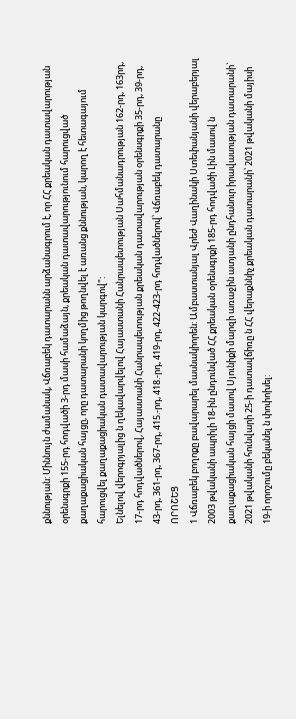քննության: Միննույն ժամանակ, Վճռաբեկ դատարանն արձանագրում է, որ ՀՀ քրեական դատավարության օրենսգրքի 155-րդ հոդվածի 3-րդ մասի համաձայն, քրեական դատավարությունում հարուցված քաղաքացիական հայցը, որը դատարանի կողմից թողնվել է առանց քննության, կարող է հետագայում հարուցվել քաղաքացիական դատավարության կարգով":
Ելնելով վերոգրյալից ն ղեկավարվելով Հայաստանի Հանրապետության Սահմանադրության 162-րդ, 163րդ, 17-րդ հոդվածներով, Հայաստանի Հանրապետության քրեական դատավարության օրենսգրքի 35-րդ, 39-րդ, 43-րդ, 361-րդ, 367-րդ, 415.-րդ, 418.-րդ, 419-րդ, 422-423-րդ հոդվածներով՝ Վճռաբեկ դատարանը
ՈՐՈՇԵՑ
1 Վճռաբեկ բողոքը բավարարել մասնակիորեն: Ամբաստանյալ Վրեժ Վաղինակի Ստեփանյանի վերաբերյալ 2003 թվականի ապրիլի 18-ին ընդունված ՀՀ քրեական օրենսգրքի 185-րդ հոդվածի Լին մասով ն քաղաքացիական հայցի մասով Սյունիքի մարզի առաջին ատյանի ընդհանուր իրավասության դատարանի` 2021 թվականի հունվարի 25-ի դատավճիռը ն ՀՀ վերաքննիչ քրեական դատարանի՝ 2021 թվականի մայիսի 19-ի որոշումը բեկանել ն փոփոխել: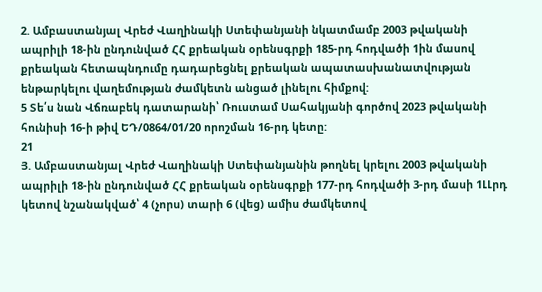2. Ամբաստանյալ Վրեժ Վաղինակի Ստեփանյանի նկատմամբ 2003 թվականի ապրիլի 18-ին ընդունված ՀՀ քրեական օրենսգրքի 185-րդ հոդվածի 1ին մասով քրեական հետապնդումը դադարեցնել քրեական ապատասխանատվության ենթարկելու վաղեմության ժամկետն անցած լինելու հիմքով:
5 Տե՛ս նան Վճռաբեկ դատարանի՝ Ռուստամ Սահակյանի գործով 2023 թվականի հունիսի 16-ի թիվ ԵԴ/0864/01/20 որոշման 16-րդ կետը:
21
Յ. Ամբաստանյալ Վրեժ Վաղինակի Ստեփանյանին թողնել կրելու 2003 թվականի ապրիլի 18-ին ընդունված ՀՀ քրեական օրենսգրքի 177-րդ հոդվածի 3-րդ մասի 1ԼԼրդ կետով նշանակված՝ 4 (չորս) տարի 6 (վեց) ամիս ժամկետով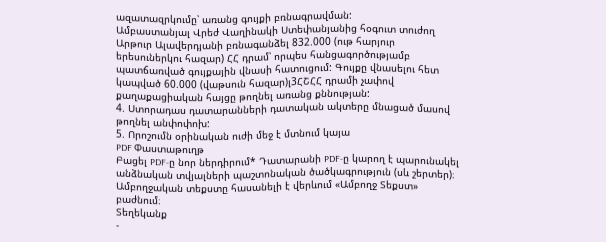ազատազրկումը՝ առանց գույքի բռնագրավման:
Ամբաստանյալ Վրեժ Վաղինակի Ստեփանյանից հօգուտ տուժող Արթուր Ալավերդյանի բռնագանձել 832.000 (ութ հարյուր երեսուներկու հազար) ՀՀ դրամ՝ որպես հանցագործությամբ պատճառված գույքային վնասի հատուցում: Գույքը վնասելու հետ կապված 60.000 (վաթսուն հազար)լ3ՀՇՀՀ դրամի չափով քաղաքացիական հայցը թողնել առանց քննության:
4. Ստորադաս դատարանների դատական ակտերը մնացած մասով թողնել անփոփոխ:
5. Որոշումն օրինական ուժի մեջ է մտնում կայա
PDF Փաստաթուղթ
Բացել PDF-ը նոր ներդիրում* Դատարանի PDF-ը կարող է պարունակել անձնական տվյալների պաշտոնական ծածկագրություն (սև շերտեր)։ Ամբողջական տեքստը հասանելի է վերևում «Ամբողջ Տեքստ» բաժնում։
Տեղեկանք
-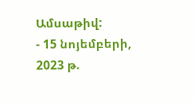Ամսաթիվ:
- 15 նոյեմբերի, 2023 թ.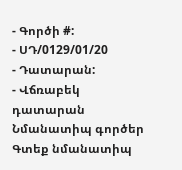- Գործի #:
- ՍԴ/0129/01/20
- Դատարան:
- Վճռաբեկ դատարան
Նմանատիպ գործեր
Գտեք նմանատիպ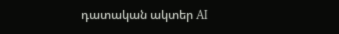դատական ակտեր AI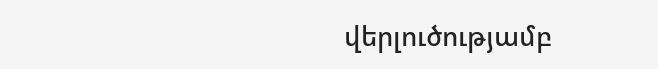վերլուծությամբ